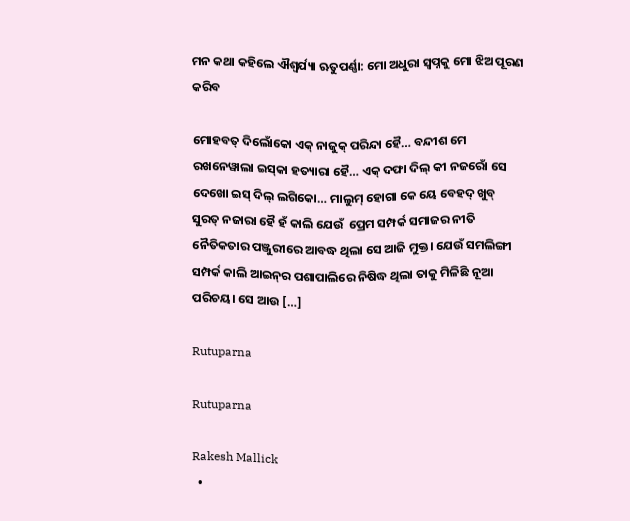ମନ କଥା କହିଲେ ଐଶ୍ୱର୍ଯ୍ୟା ଋତୁପର୍ଣ୍ଣା: ମୋ ଅଧୁରା ସ୍ୱପ୍ନକୁ ମୋ ଝିଅ ପୂରଣ କରିବ

ମୋହବତ୍‌ ଦିଲୋଁକୋ ଏକ୍‌ ନାଜୁକ୍‌ ପରିନ୍ଦା ହୈ… ବନ୍ଦୀଶ ମେ ରଖନେୱାଲା ଇସ୍‌କା ହତ୍ୟାରା ହୈ… ଏକ୍‌‍ ଦଫା ଦିଲ୍‌ କୀ ନଜରୋଁ ସେ ଦେଖୋ ଇସ୍‌ ଦିଲ୍‌ ଲଗିକୋ… ମାଲୁମ୍‌ ହୋଗା କେ ୟେ ବେହଦ୍‌ ଖୁବ୍‌ ସୁରତ୍‌‍ ନଜାରା ହୈ ହଁ କାଲି ଯେଉଁ  ପ୍ରେମ ସମ୍ପର୍କ ସମାଜର ନୀତି ନୈତିକତାର ପଞ୍ଜୁରୀରେ ଆବଦ୍ଧ ଥିଲା ସେ ଆଜି ମୁକ୍ତ। ଯେଉଁ ସମଲିଙ୍ଗୀ ସମ୍ପର୍କ କାଲି ଆଇନ୍‌ର ପଶାପାଲିରେ ନିଷିଦ୍ଧ ଥିଲା ତାକୁ ମିଳିଛି ନୂଆ ପରିଚୟ। ସେ ଆଉ […]

Rutuparna

Rutuparna

Rakesh Mallick
  •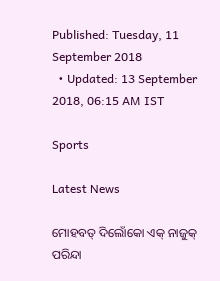Published: Tuesday, 11 September 2018
  • Updated: 13 September 2018, 06:15 AM IST

Sports

Latest News

ମୋହବତ୍‌ ଦିଲୋଁକୋ ଏକ୍‌ ନାଜୁକ୍‌ ପରିନ୍ଦା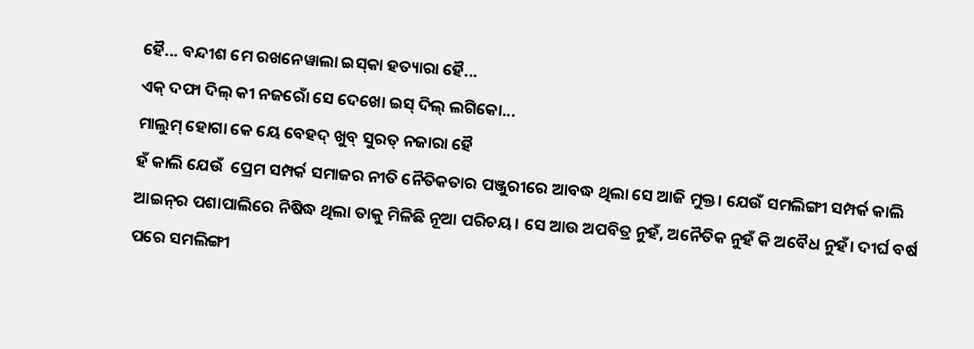ହୈ... ବନ୍ଦୀଶ ମେ ରଖନେୱାଲା ଇସ୍‌କା ହତ୍ୟାରା ହୈ...
ଏକ୍‌‍ ଦଫା ଦିଲ୍‌ କୀ ନଜରୋଁ ସେ ଦେଖୋ ଇସ୍‌ ଦିଲ୍‌ ଲଗିକୋ...
ମାଲୁମ୍‌ ହୋଗା କେ ୟେ ବେହଦ୍‌ ଖୁବ୍‌ ସୁରତ୍‌‍ ନଜାରା ହୈ
ହଁ କାଲି ଯେଉଁ  ପ୍ରେମ ସମ୍ପର୍କ ସମାଜର ନୀତି ନୈତିକତାର ପଞ୍ଜୁରୀରେ ଆବଦ୍ଧ ଥିଲା ସେ ଆଜି ମୁକ୍ତ। ଯେଉଁ ସମଲିଙ୍ଗୀ ସମ୍ପର୍କ କାଲି ଆଇନ୍‌ର ପଶାପାଲିରେ ନିଷିଦ୍ଧ ଥିଲା ତାକୁ ମିଳିଛି ନୂଆ ପରିଚୟ। ସେ ଆଉ ଅପବିତ୍ର ନୁହଁ, ଅନୈତିକ ନୁହଁ କି ଅବୈଧ ନୁହଁ। ଦୀର୍ଘ ବର୍ଷ ପରେ ସମଲିଙ୍ଗୀ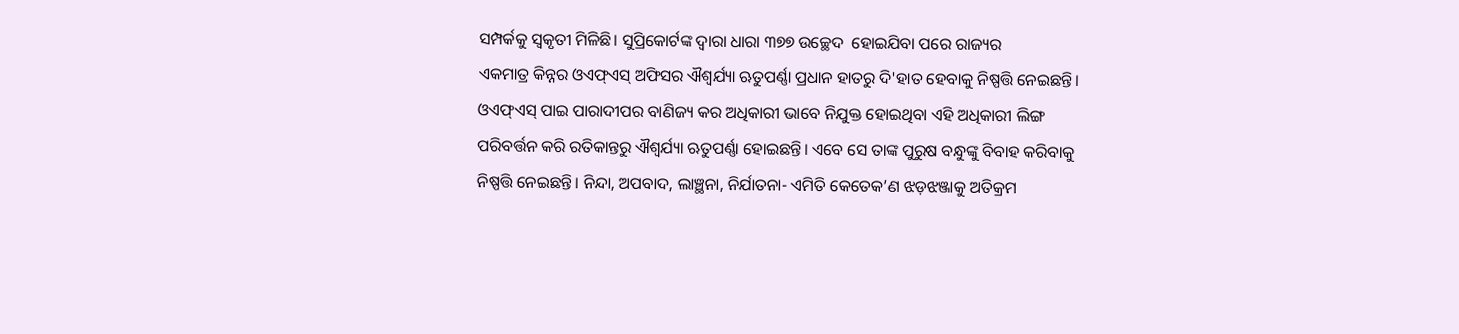ସମ୍ପର୍କକୁ ସ୍ୱକୃତୀ ମିଳିଛି। ସୁପ୍ରିକୋର୍ଟଙ୍କ ଦ୍ୱାରା ଧାରା ୩୭୭ ଉଚ୍ଛେଦ  ହୋଇଯିବା ପରେ ରାଜ୍ୟର
ଏକମାତ୍ର କିନ୍ନର ଓଏଫ୍‌ଏସ୍‌ ଅଫିସର ଐଶ୍ୱର୍ଯ୍ୟା ଋତୁପର୍ଣ୍ଣା ପ୍ରଧାନ ହାତରୁ ଦି'ହାତ ହେବାକୁ ନିଷ୍ପତ୍ତି ନେଇଛନ୍ତି।
ଓଏଫ୍‌ଏସ୍‌ ପାଇ ପାରାଦୀପର ବାଣିଜ୍ୟ କର ଅଧିକାରୀ ଭାବେ ନିଯୁକ୍ତ ହୋଇଥିବା ଏହି ଅଧିକାରୀ ଲିଙ୍ଗ ପରିବର୍ତ୍ତନ କରି ରତିକାନ୍ତରୁ ଐଶ୍ୱର୍ଯ୍ୟା ଋତୁପର୍ଣ୍ଣା ହୋଇଛନ୍ତି। ଏବେ ସେ ତାଙ୍କ ପୁରୁଷ ବନ୍ଧୁଙ୍କୁ ବିବାହ କରିବାକୁ ନିଷ୍ପତ୍ତି ନେଇଛନ୍ତି। ନିନ୍ଦା, ଅପବାଦ, ଲାଞ୍ଛନା, ନିର୍ଯାତନା- ଏମିତି କେତେକ’ଣ ଝଡ଼ଝଞ୍ଜାକୁ ଅତିକ୍ରମ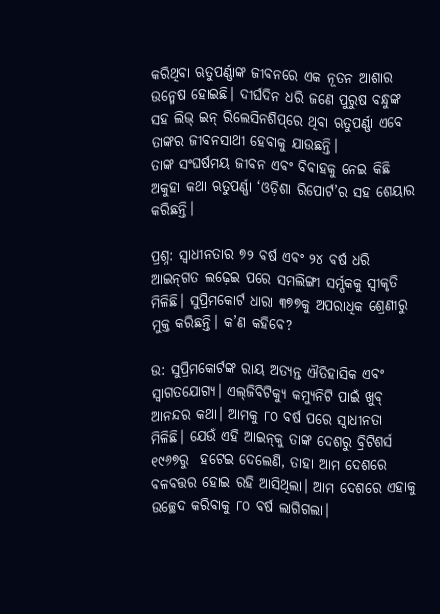କରିଥିବା ଋତୁପର୍ଣ୍ଣାଙ୍କ ଜୀବନରେ ଏକ ନୂତନ ଆଶାର ଉନ୍ମେଷ ହୋଇଛି। ଦୀର୍ଘଦିନ ଧରି ଜଣେ ପୁରୁଷ ବନ୍ଧୁଙ୍କ ସହ ଲିଭ୍‌ ଇନ୍‌ ରିଲେସିନଶିପ୍‌ରେ ଥିବା ଋତୁପର୍ଣ୍ଣା ଏବେ ତାଙ୍କର ଜୀବନସାଥୀ ହେବାକୁ ଯାଉଛନ୍ତି।
ତାଙ୍କ ସଂଘର୍ଷମୟ ଜୀବନ ଏବଂ ବିବାହକୁ ନେଇ କିଛି ଅକୁହା କଥା ଋତୁପର୍ଣ୍ଣା ‘ଓଡ଼ିଶା ରିପୋର୍ଟ’ର ସହ ଶେୟାର କରିଛନ୍ତି।

ପ୍ରଶ୍ନ: ସ୍ୱାଧୀନତାର ୭୨ ବର୍ଷ ଏବଂ ୨୪ ବର୍ଷ ଧରି ଆଇନ୍‌ଗତ ଲଢ଼େଇ ପରେ ସମଲିଙ୍ଗୀ ସର୍ମ୍ପକକୁ ସ୍ୱୀକୃତି ମିଳିଛି। ସୁପ୍ରିମକୋର୍ଟ ଧାରା ୩୭୭କୁ ଅପରାଧିକ ଶ୍ରେଣୀରୁ ମୁକ୍ତ କରିଛନ୍ତି। କ’ଣ କହିବେ?

ଉ: ସୁପ୍ରିମକୋର୍ଟଙ୍କ ରାୟ ଅତ୍ୟନ୍ତ ଐତିହାସିକ ଏବଂ ସ୍ୱାଗତଯୋଗ୍ୟ। ଏଲ୍‌ଜିବିଟିକ୍ୟୁ କମ୍ୟୁନିଟି ପାଇଁ ଖୁବ୍‌‍ ଆନନ୍ଦର କଥା। ଆମକୁ ୮୦ ବର୍ଷ ପରେ ସ୍ୱାଧୀନତା ମିଳିଛି। ଯେଉଁ ଏହି ଆଇନ୍‌କୁ ତାଙ୍କ ଦେଶରୁ ବ୍ରିଟିଶର୍ସ ୧୯୬୭ରୁ  ହଟେଇ ଦେଲେଣି, ତାହା ଆମ ଦେଶରେ ବଳବତ୍ତର ହୋଇ ରହି ଆସିଥିଲା। ଆମ ଦେଶରେ ଏହାକୁ ଉଚ୍ଛେଦ କରିବାକୁ ୮୦ ବର୍ଷ ଲାଗିଗଲା।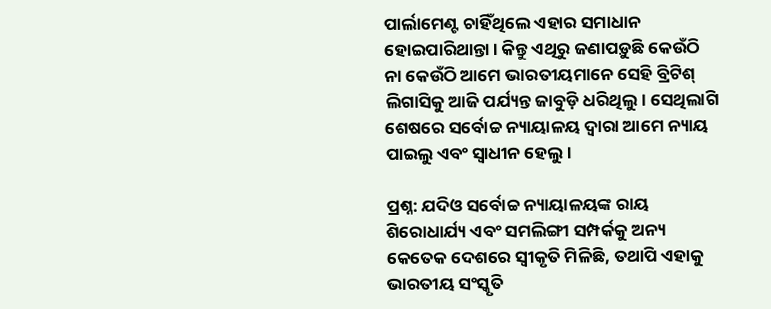ପାର୍ଲାମେଣ୍ଟ ଚାହିଁଥିଲେ ଏହାର ସମାଧାନ ହୋଇପାରିଥାନ୍ତା। କିନ୍ତୁ ଏଥିରୁ ଜଣାପଡ଼ୁଛି କେଉଁଠି ନା କେଉଁଠି ଆମେ ଭାରତୀୟମାନେ ସେହି ବ୍ରିଟିଶ୍ ଲିଗାସିକୁ ଆଜି ପର୍ଯ୍ୟନ୍ତ ଜାବୁଡ଼ି ଧରିଥିଲୁ। ସେଥିଲାଗି ଶେଷରେ ସର୍ବୋଚ୍ଚ ନ୍ୟାୟାଳୟ ଦ୍ୱାରା ଆମେ ନ୍ୟାୟ ପାଇଲୁ ଏବଂ ସ୍ୱାଧୀନ ହେଲୁ।

ପ୍ରଶ୍ନ: ଯଦିଓ ସର୍ବୋଚ୍ଚ ନ୍ୟାୟାଳୟଙ୍କ ରାୟ ଶିରୋଧାର୍ଯ୍ୟ ଏବଂ ସମଲିଙ୍ଗୀ ସମ୍ପର୍କକୁ ଅନ୍ୟ କେତେକ ଦେଶରେ ସ୍ବୀକୃତି ମିଳିଛି, ତଥାପି ଏହାକୁ ଭାରତୀୟ ସଂସ୍କୃତି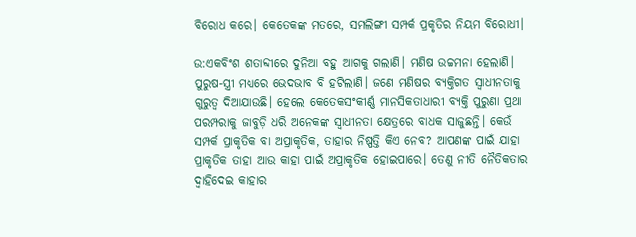ବିରୋଧ କରେ। କେତେକଙ୍କ ମତରେ, ସମଲିଙ୍ଗୀ ସମ୍ପର୍କ ପ୍ରକୃତିର ନିୟମ ବିରୋଧୀ।

ଉ:ଏକବିଂଶ ଶତାବ୍ଦୀରେ ଦୁନିଆ ବହୁ ଆଗକୁ ଗଲାଣି। ମଣିଷ ଉଚ୍ଚମନା ହେଲାଣି। ପୁରୁଷ-ସ୍ତ୍ରୀ ମଧ୍ୟରେ ଭେଦଭାବ ବି ହଟିଲାଣି। ଜଣେ ମଣିଷର ବ୍ୟକ୍ତିଗତ ସ୍ୱାଧୀନତାକୁ ଗୁରୁତ୍ୱ ଦିଆଯାଉଛି। ହେଲେ କେତେକସଂକୀର୍ଣ୍ଣ ମାନସିକତାଧାରୀ ବ୍ୟକ୍ତି ପୁରୁଣା ପ୍ରଥା ପରମ୍ପରାକୁ ଜାବୁଡ଼ି ଧରି ଅନେକଙ୍କ ସ୍ୱାଧୀନତା କ୍ଷେତ୍ରରେ ବାଧକ ସାଜୁଛନ୍ତି। କେଉଁ ସମ୍ପର୍କ ପ୍ରାକୃତିକ ବା ଅପ୍ରାକୃତିକ, ତାହାର ନିଷ୍ପତ୍ତି କିଏ ନେବ? ଆପଣଙ୍କ ପାଇଁ ଯାହା ପ୍ରାକୃତିକ ତାହା ଆଉ କାହା ପାଇଁ ଅପ୍ରାକୃତିକ ହୋଇପାରେ। ତେଣୁ ନୀତି ନୈତିକତାର ଦ୍ୱାହିଦେଇ କାହାର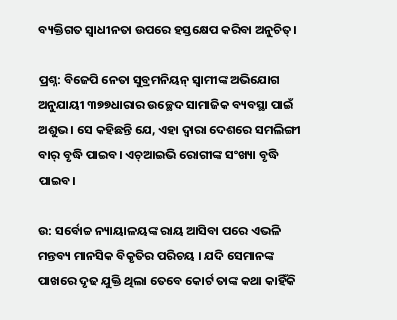ବ୍ୟକ୍ତିଗତ ସ୍ୱାଧୀନତା ଉପରେ ହସ୍ତକ୍ଷେପ କରିବା ଅନୁଚିତ୍‌।

ପ୍ରଶ୍ନ: ବିଜେପି ନେତା ସୁବ୍ରମନିୟନ୍‌ ସ୍ୱାମୀଙ୍କ ଅଭିଯୋଗ ଅନୁଯାୟୀ ୩୭୭ଧାରାର ଉଚ୍ଛେଦ ସାମାଜିକ ବ୍ୟବସ୍ଥା ପାଇଁ ଅଶୁଭ। ସେ କହିଛନ୍ତି ଯେ, ଏହା ଦ୍ୱାରା ଦେଶରେ ସମଲିଙ୍ଗୀ ବାର୍‌ ବୃଦ୍ଧି ପାଇବ। ଏଚ୍‌‍ଆଇଭି ରୋଗୀଙ୍କ ସଂଖ୍ୟା ବୃଦ୍ଧି ପାଇବ।

ଉ: ସର୍ବୋଚ୍ଚ ନ୍ୟାୟାଳୟଙ୍କ ରାୟ ଆସିବା ପରେ ଏଭଳି ମନ୍ତବ୍ୟ ମାନସିକ ବିକୃତିର ପରିଚୟ । ଯଦି ସେମାନଙ୍କ ପାଖରେ ଦୃଢ ଯୁକ୍ତି ଥିଲା ତେବେ କୋର୍ଟ ତାଙ୍କ କଥା କାହିଁକି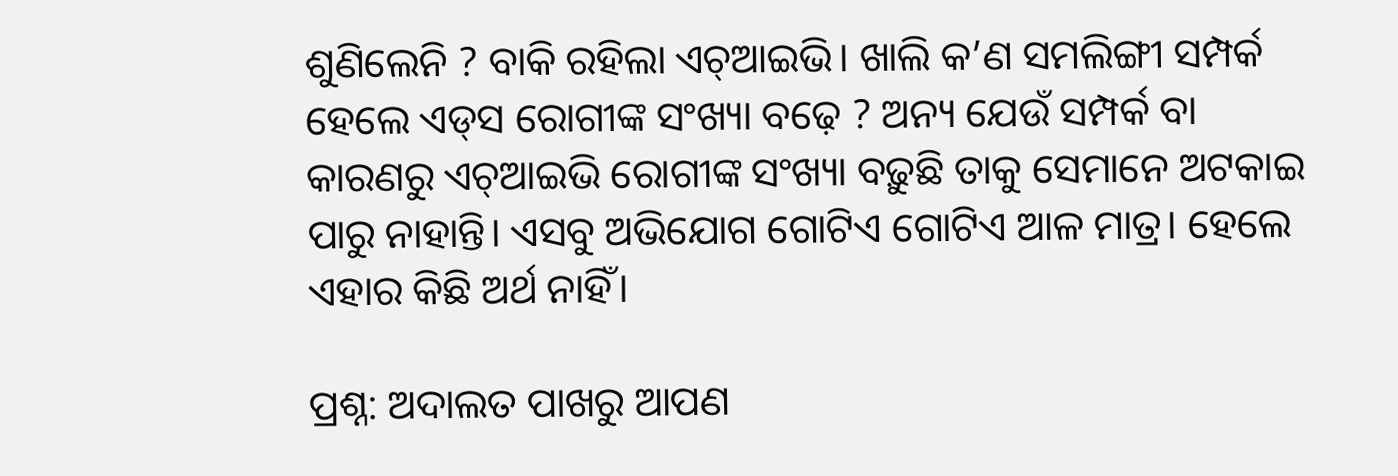ଶୁଣିଲେନି ? ବାକି ରହିଲା ଏଚ୍‌‍ଆଇଭି। ଖାଲି କ’ଣ ସମଲିଙ୍ଗୀ ସମ୍ପର୍କ ହେଲେ ଏଡ୍‌ସ ରୋଗୀଙ୍କ ସଂଖ୍ୟା ବଢ଼େ ? ଅନ୍ୟ ଯେଉଁ ସମ୍ପର୍କ ବା କାରଣରୁ ଏଚ୍‌ଆଇଭି ରୋଗୀଙ୍କ ସଂଖ୍ୟା ବଢ଼ୁଛି ତାକୁ ସେମାନେ ଅଟକାଇ ପାରୁ ନାହାନ୍ତି। ଏସବୁ ଅଭିଯୋଗ ଗୋଟିଏ ଗୋଟିଏ ଆଳ ମାତ୍ର। ହେଲେ ଏହାର କିଛି ଅର୍ଥ ନାହିଁ।

ପ୍ରଶ୍ନ: ଅଦାଲତ ପାଖରୁ ଆପଣ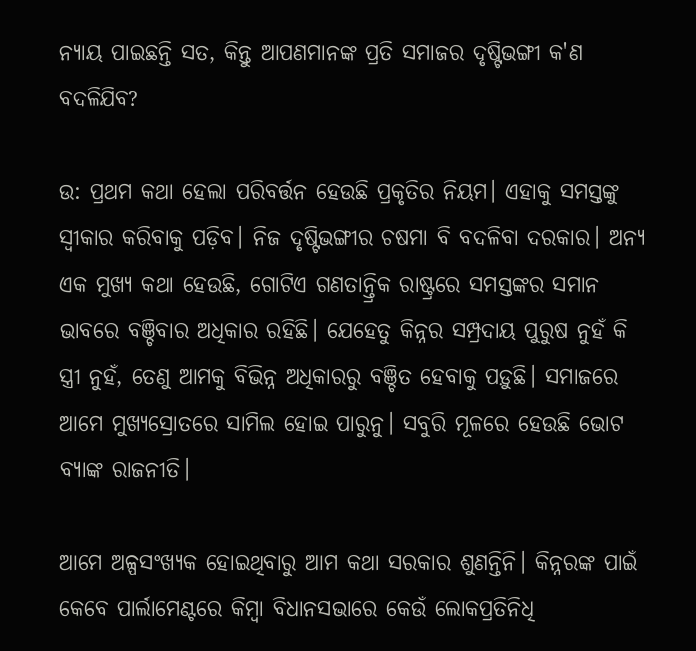ନ୍ୟାୟ ପାଇଛନ୍ତି ସତ, କିନ୍ତୁ ଆପଣମାନଙ୍କ ପ୍ରତି ସମାଜର ଦୃଷ୍ଟିଭଙ୍ଗୀ କ'ଣ ବଦଳିଯିବ?

ଉ: ପ୍ରଥମ କଥା ହେଲା ପରିବର୍ତ୍ତନ ହେଉଛି ପ୍ରକୃତିର ନିୟମ। ଏହାକୁ ସମସ୍ତଙ୍କୁ ସ୍ୱୀକାର କରିବାକୁ ପଡ଼ିବ। ନିଜ ଦୃଷ୍ଟିଭଙ୍ଗୀର ଚଷମା ବି ବଦଳିବା ଦରକାର। ଅନ୍ୟ ଏକ ମୁଖ୍ୟ କଥା ହେଉଛି, ଗୋଟିଏ ଗଣତାନ୍ତ୍ରିକ ରାଷ୍ଟ୍ରରେ ସମସ୍ତଙ୍କର ସମାନ ଭାବରେ ବଞ୍ଚିବାର ଅଧିକାର ରହିଛି। ଯେହେତୁ କିନ୍ନର ସମ୍ପ୍ରଦାୟ ପୁରୁଷ ନୁହଁ କି ସ୍ତ୍ରୀ ନୁହଁ, ତେଣୁ ଆମକୁ ବିଭିନ୍ନ ଅଧିକାରରୁ ବଞ୍ଚିତ ହେବାକୁ ପଡ଼ୁଛି। ସମାଜରେ ଆମେ ମୁଖ୍ୟସ୍ରୋତରେ ସାମିଲ ହୋଇ ପାରୁନୁ। ସବୁରି ମୂଳରେ ହେଉଛି ଭୋଟ ବ୍ୟାଙ୍କ ରାଜନୀତି।

ଆମେ ଅଳ୍ପସଂଖ୍ୟକ ହୋଇଥିବାରୁ ଆମ କଥା ସରକାର ଶୁଣନ୍ତିନି। କିନ୍ନରଙ୍କ ପାଇଁ କେବେ ପାର୍ଲାମେଣ୍ଟରେ କିମ୍ବା ବିଧାନସଭାରେ କେଉଁ ଲୋକପ୍ରତିନିଧି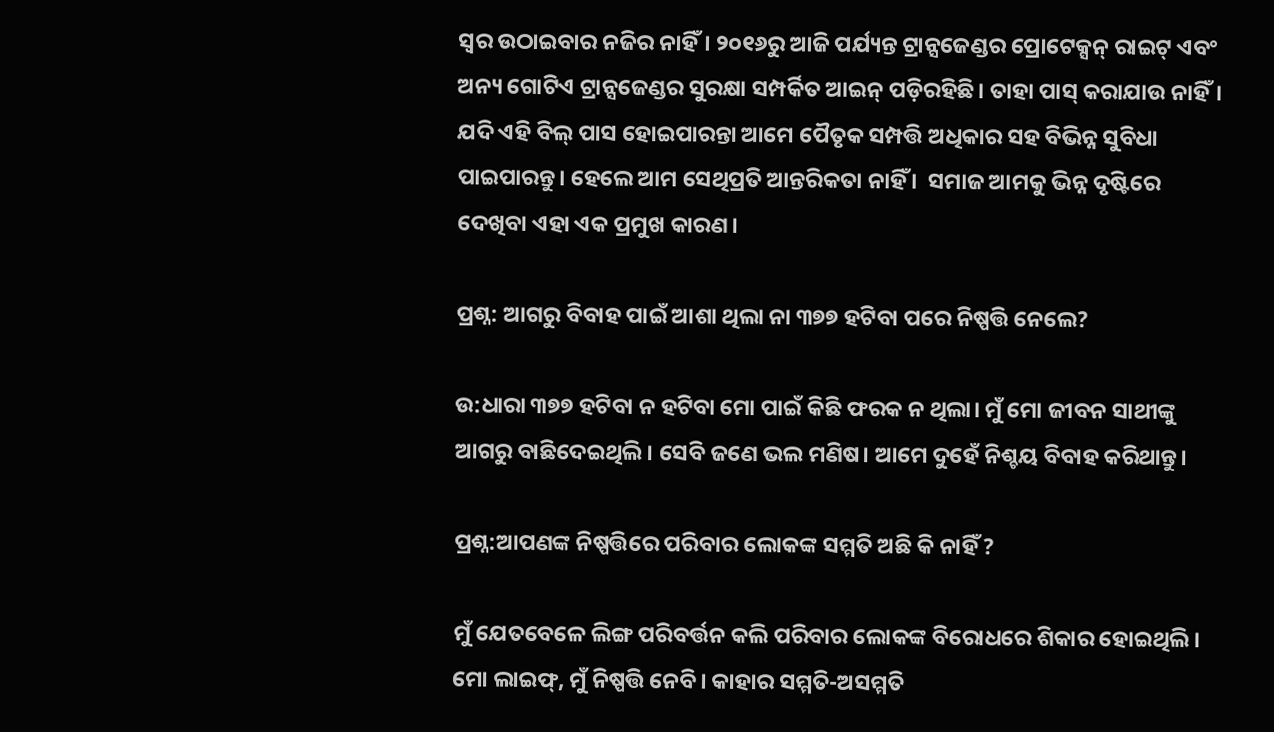ସ୍ୱର ଉଠାଇବାର ନଜିର ନାହିଁ। ୨୦୧୬ରୁ ଆଜି ପର୍ଯ୍ୟନ୍ତ ଟ୍ରାନ୍ସଜେଣ୍ଡର ପ୍ରୋଟେକ୍ସନ୍‌‍ ରାଇଟ୍‌ ଏବଂ ଅନ୍ୟ ଗୋଟିଏ ଟ୍ରାନ୍ସଜେଣ୍ଡର ସୁରକ୍ଷା ସମ୍ପର୍କିତ ଆଇନ୍‌‍ ପଡ଼ିରହିଛି। ତାହା ପାସ୍‌ କରାଯାଉ ନାହିଁ। ଯଦି ଏହି ବିଲ୍‌‍ ପାସ ହୋଇପାରନ୍ତା ଆମେ ପୈତୃକ ସମ୍ପତ୍ତି ଅଧିକାର ସହ ବିଭିନ୍ନ ସୁବିଧା ପାଇପାରନ୍ତୁ। ହେଲେ ଆମ ସେଥିପ୍ରତି ଆନ୍ତରିକତା ନାହିଁ ।  ସମାଜ ଆମକୁ ଭିନ୍ନ ଦୃଷ୍ଟିରେ ଦେଖିବା ଏହା ଏକ ପ୍ରମୁଖ କାରଣ।

ପ୍ରଶ୍ନ: ଆଗରୁ ବିବାହ ପାଇଁ ଆଶା ଥିଲା ନା ୩୭୭ ହଟିବା ପରେ ନିଷ୍ପତ୍ତି ନେଲେ?

ଉ:ଧାରା ୩୭୭ ହଟିବା ନ ହଟିବା ମୋ ପାଇଁ କିଛି ଫରକ ନ ଥିଲା। ମୁଁ ମୋ ଜୀବନ ସାଥୀଙ୍କୁ ଆଗରୁ ବାଛିଦେଇଥିଲି। ସେବି ଜଣେ ଭଲ ମଣିଷ। ଆମେ ଦୁହେଁ ନିଶ୍ଚୟ ବିବାହ କରିଥାନ୍ତୁ।

ପ୍ରଶ୍ନ:ଆପଣଙ୍କ ନିଷ୍ପତ୍ତିରେ ପରିବାର ଲୋକଙ୍କ ସମ୍ମତି ଅଛି କି ନାହିଁ ?

ମୁଁ ଯେତବେଳେ ଲିଙ୍ଗ ପରିବର୍ତ୍ତନ କଲି ପରିବାର ଲୋକଙ୍କ ବିରୋଧରେ ଶିକାର ହୋଇଥିଲି। ମୋ ଲାଇଫ୍‌, ମୁଁ ନିଷ୍ପତ୍ତି ନେବି। କାହାର ସମ୍ମତି-ଅସମ୍ମତି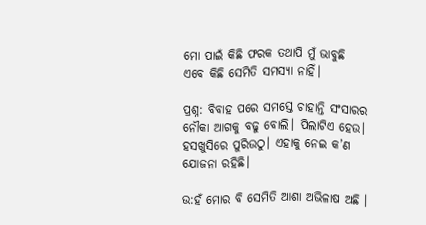ମୋ ପାଇଁ କିଛି ଫରକ ତଥାପି ମୁଁ ଭାବୁଛି ଏବେ କିଛି ସେମିତି ସମସ୍ୟା ନାହିଁ।

ପ୍ରଶ୍ନ: ବିବାହ ପରେ ସମସ୍ତେ ଚାହାନ୍ତି ସଂସାରର ନୌକା ଆଗକୁ ବଢୁ ବୋଲି। ପିଲାଟିଏ ହେଉ। ହସଖୁସିରେ ପୁରିଉଠୁ। ଏହାକୁ ନେଇ କ’ଣ ଯୋଜନା ରହିଛି।

ଉ:ହଁ ମୋର ବି ସେମିତି ଆଶା ଅଭିଳାଷ ଅଛି ।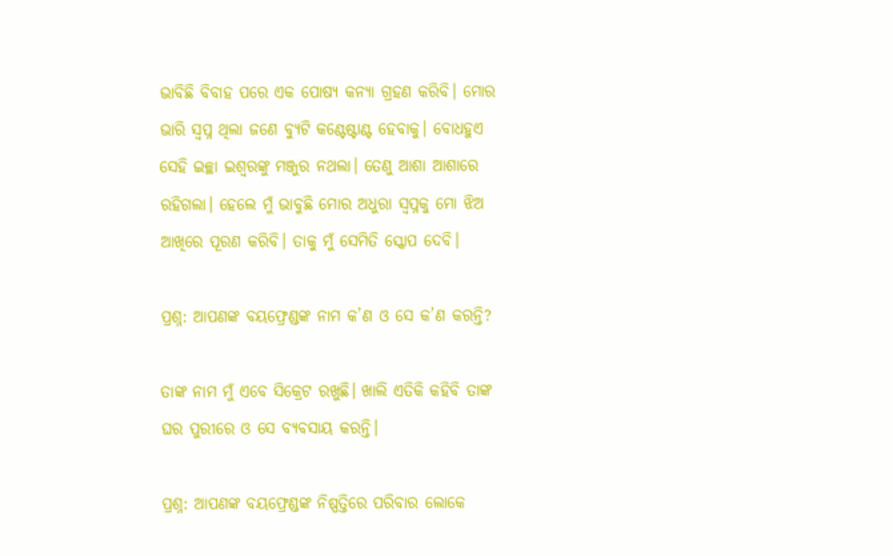ଭାବିଛି ବିବାହ ପରେ ଏକ ପୋଷ୍ୟ କନ୍ୟା ଗ୍ରହଣ କରିବି। ମୋର ଭାରି ସ୍ୱପ୍ନ ଥିଲା ଜଣେ ବ୍ୟୁଟି କଣ୍ଟେଷ୍ଟାଣ୍ଟ ହେବାକୁ। ବୋଧହୁଏ ସେହି ଇଚ୍ଛା ଇଶ୍ୱରଙ୍କୁ ମଞ୍ଜୁର ନଥଲା। ତେଣୁ ଆଶା ଆଶାରେ ରହିଗଲା। ହେଲେ ମୁଁ ଭାବୁଛି ମୋର ଅଧୁରା ସ୍ୱପ୍ନକୁ ମୋ ଝିଅ ଆଖିରେ ପୂରଣ କରିବି। ତାକୁ ମୁଁ ସେମିତି ସ୍କୋପ ଦେବି।

ପ୍ରଶ୍ନ: ଆପଣଙ୍କ ବୟଫ୍ରେଣ୍ଡଙ୍କ ନାମ କ’ଣ ଓ ସେ କ’ଣ କରନ୍ତି?

ତାଙ୍କ ନାମ ମୁଁ ଏବେ ସିକ୍ରେଟ ରଖୁଛି। ଖାଲି ଏତିକି କହିବି ତାଙ୍କ ଘର ପୁରୀରେ ଓ ସେ ବ୍ୟବସାୟ କରନ୍ତି।

ପ୍ରଶ୍ନ: ଆପଣଙ୍କ ବୟଫ୍ରେଣ୍ଡଙ୍କ ନିଷ୍ପତ୍ତିରେ ପରିବାର ଲୋକେ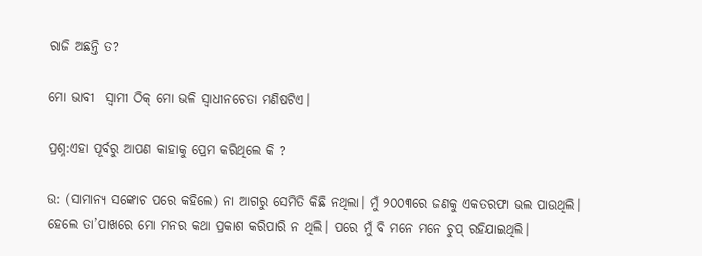ରାଜି ଅଛନ୍ତି ତ?

ମୋ ଭାବୀ  ସ୍ଵାମୀ ଠିକ୍‌‍ ମୋ ଭଳି ସ୍ୱାଧୀନଚେତା ମଣିଷଟିଏ।

ପ୍ରଶ୍ନ:ଏହା ପୂର୍ବରୁ ଆପଣ କାହାକୁ ପ୍ରେମ କରିଥିଲେ କି ?

ଉ: (ସାମାନ୍ୟ ସଙ୍କୋଚ ପରେ କହିଲେ) ନା ଆଗରୁ ସେମିତି କିଛି ନଥିଲା। ମୁଁ ୨୦୦୩ରେ ଜଣକୁ ଏକତରଫା ଭଲ ପାଉଥିଲି। ହେଲେ ତା’ପାଖରେ ମୋ ମନର କଥା ପ୍ରକାଶ କରିପାରି ନ ଥିଲି। ପରେ ମୁଁ ବି ମନେ ମନେ ଚୁପ୍‌ ରହିଯାଇଥିଲି।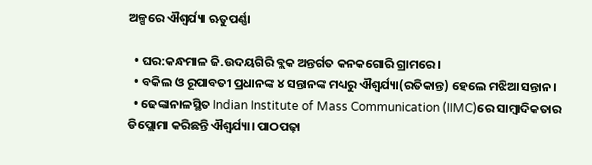ଅଳ୍ପରେ ଐଶ୍ୱର୍ଯ୍ୟା ଋତୁପର୍ଣ୍ଣା

  • ଘର:କନ୍ଧମାଳ ଜି.ଉଦୟଗିରି ବ୍ଲକ ଅନ୍ତର୍ଗତ କନକଗୋରି ଗ୍ରାମରେ।
  • ବକିଲ ଓ ରୂପାବତୀ ପ୍ରଧାନଙ୍କ ୪ ସନ୍ତାନଙ୍କ ମଧ୍ୟରୁ ଐଶ୍ୱର୍ଯ୍ୟା(ରତିକାନ୍ତ) ହେଲେ ମଝିଆ ସନ୍ତାନ।
  • ଢେଙ୍କାନାଳସ୍ଥିତ Indian Institute of Mass Communication (IIMC)ରେ ସାମ୍ବାଦିକତାର ଡିପ୍ଲୋମା କରିଛନ୍ତି ଐଶ୍ୱର୍ଯ୍ୟା। ପାଠପଢ଼ା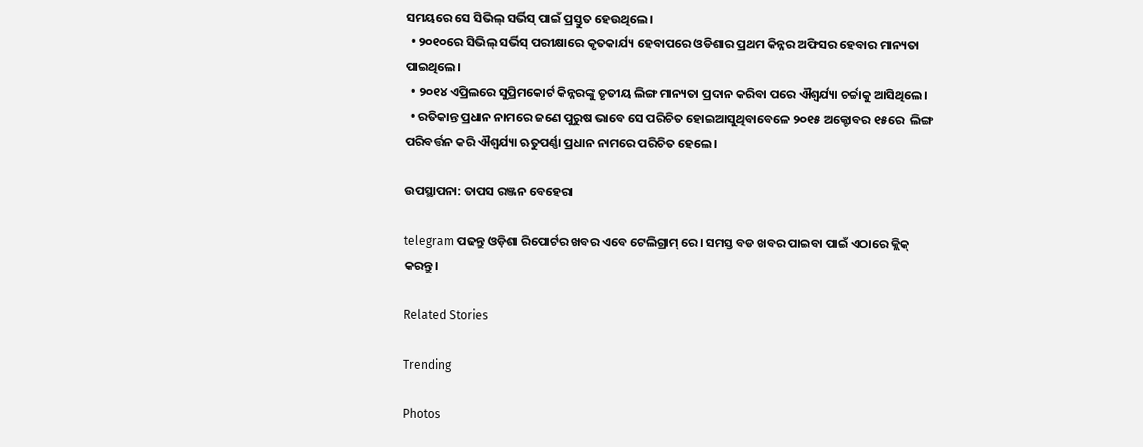ସମୟରେ ସେ ସିଭିଲ୍‌ ସର୍ଭିସ୍‌ ପାଇଁ ପ୍ରସ୍ତୁତ ହେଉଥିଲେ।
  • ୨୦୧୦ରେ ସିଭିଲ୍‌ ସର୍ଭିସ୍‌ ପରୀକ୍ଷାରେ କୃତକାର୍ଯ୍ୟ ହେବାପରେ ଓଡିଶାର ପ୍ରଥମ କିନ୍ନର ଅଫିସର ହେବାର ମାନ୍ୟତା ପାଇଥିଲେ।
  • ୨୦୧୪ ଏପ୍ରିଲରେ ସୁପ୍ରିମକୋର୍ଟ କିନ୍ନରଙ୍କୁ ତୃତୀୟ ଲିଙ୍ଗ ମାନ୍ୟତା ପ୍ରଦାନ କରିବା ପରେ ଐଶ୍ୱର୍ଯ୍ୟା ଚର୍ଚ୍ଚାକୁ ଆସିଥିଲେ।
  • ରତିକାନ୍ତ ପ୍ରଧାନ ନାମରେ ଜଣେ ପୁରୁଷ ଭାବେ ସେ ପରିଚିତ ହୋଇଆସୁଥିବାବେଳେ ୨୦୧୫ ଅକ୍ଟୋବର ୧୫ରେ  ଲିଙ୍ଗ ପରିବର୍ତ୍ତନ କରି ଐଶ୍ୱର୍ଯ୍ୟା ଋତୁପର୍ଣ୍ଣା ପ୍ରଧାନ ନାମରେ ପରିଚିତ ହେଲେ।

ଉପସ୍ଥାପନା: ତାପସ ରଞ୍ଜନ ବେହେରା

telegram ପଢନ୍ତୁ ଓଡ଼ିଶା ରିପୋର୍ଟର ଖବର ଏବେ ଟେଲିଗ୍ରାମ୍ ରେ। ସମସ୍ତ ବଡ ଖବର ପାଇବା ପାଇଁ ଏଠାରେ କ୍ଲିକ୍ କରନ୍ତୁ।

Related Stories

Trending

Photos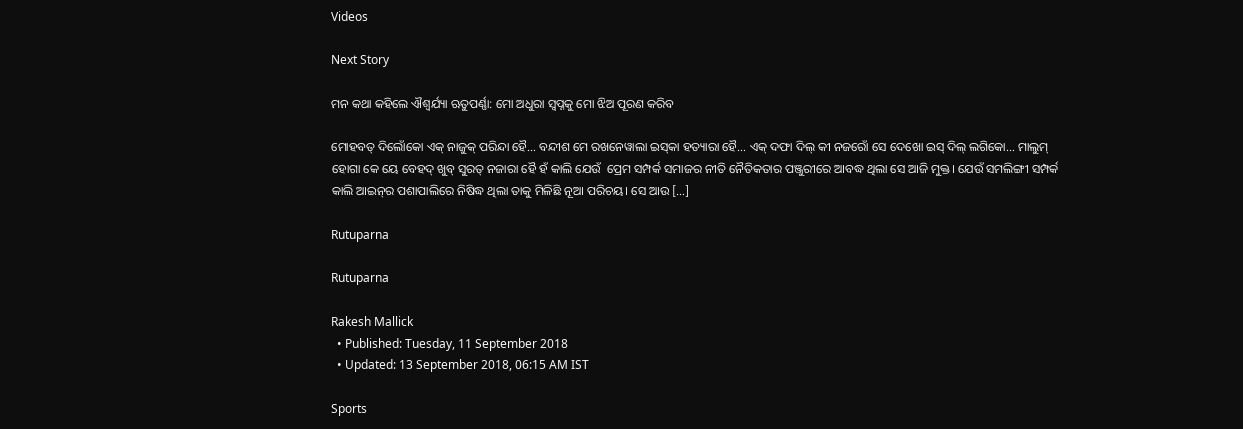Videos

Next Story

ମନ କଥା କହିଲେ ଐଶ୍ୱର୍ଯ୍ୟା ଋତୁପର୍ଣ୍ଣା: ମୋ ଅଧୁରା ସ୍ୱପ୍ନକୁ ମୋ ଝିଅ ପୂରଣ କରିବ

ମୋହବତ୍‌ ଦିଲୋଁକୋ ଏକ୍‌ ନାଜୁକ୍‌ ପରିନ୍ଦା ହୈ… ବନ୍ଦୀଶ ମେ ରଖନେୱାଲା ଇସ୍‌କା ହତ୍ୟାରା ହୈ… ଏକ୍‌‍ ଦଫା ଦିଲ୍‌ କୀ ନଜରୋଁ ସେ ଦେଖୋ ଇସ୍‌ ଦିଲ୍‌ ଲଗିକୋ… ମାଲୁମ୍‌ ହୋଗା କେ ୟେ ବେହଦ୍‌ ଖୁବ୍‌ ସୁରତ୍‌‍ ନଜାରା ହୈ ହଁ କାଲି ଯେଉଁ  ପ୍ରେମ ସମ୍ପର୍କ ସମାଜର ନୀତି ନୈତିକତାର ପଞ୍ଜୁରୀରେ ଆବଦ୍ଧ ଥିଲା ସେ ଆଜି ମୁକ୍ତ। ଯେଉଁ ସମଲିଙ୍ଗୀ ସମ୍ପର୍କ କାଲି ଆଇନ୍‌ର ପଶାପାଲିରେ ନିଷିଦ୍ଧ ଥିଲା ତାକୁ ମିଳିଛି ନୂଆ ପରିଚୟ। ସେ ଆଉ […]

Rutuparna

Rutuparna

Rakesh Mallick
  • Published: Tuesday, 11 September 2018
  • Updated: 13 September 2018, 06:15 AM IST

Sports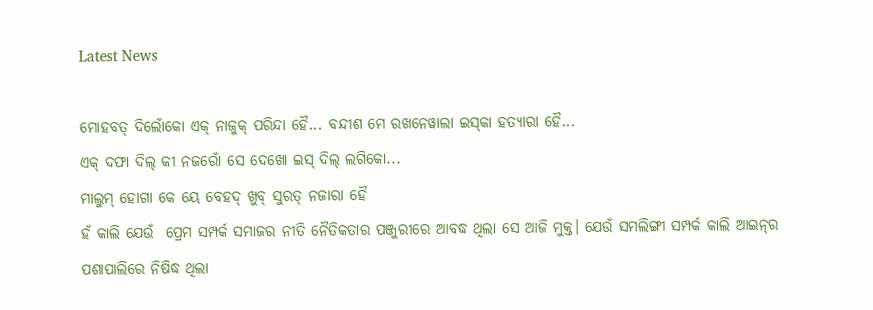Latest News

ମୋହବତ୍‌ ଦିଲୋଁକୋ ଏକ୍‌ ନାଜୁକ୍‌ ପରିନ୍ଦା ହୈ... ବନ୍ଦୀଶ ମେ ରଖନେୱାଲା ଇସ୍‌କା ହତ୍ୟାରା ହୈ...
ଏକ୍‌‍ ଦଫା ଦିଲ୍‌ କୀ ନଜରୋଁ ସେ ଦେଖୋ ଇସ୍‌ ଦିଲ୍‌ ଲଗିକୋ...
ମାଲୁମ୍‌ ହୋଗା କେ ୟେ ବେହଦ୍‌ ଖୁବ୍‌ ସୁରତ୍‌‍ ନଜାରା ହୈ
ହଁ କାଲି ଯେଉଁ  ପ୍ରେମ ସମ୍ପର୍କ ସମାଜର ନୀତି ନୈତିକତାର ପଞ୍ଜୁରୀରେ ଆବଦ୍ଧ ଥିଲା ସେ ଆଜି ମୁକ୍ତ। ଯେଉଁ ସମଲିଙ୍ଗୀ ସମ୍ପର୍କ କାଲି ଆଇନ୍‌ର ପଶାପାଲିରେ ନିଷିଦ୍ଧ ଥିଲା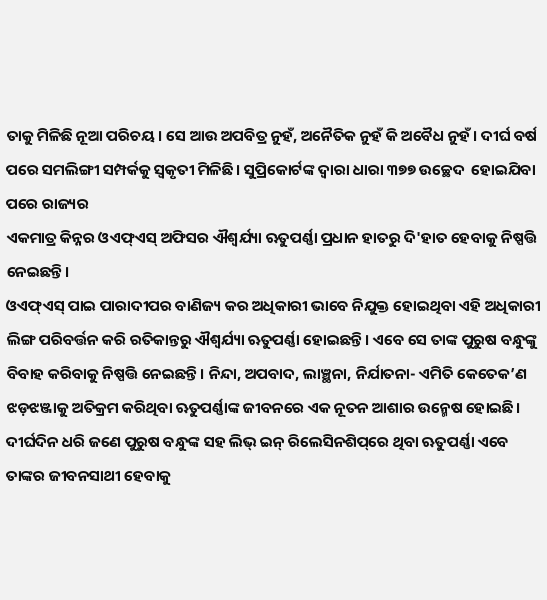ତାକୁ ମିଳିଛି ନୂଆ ପରିଚୟ। ସେ ଆଉ ଅପବିତ୍ର ନୁହଁ, ଅନୈତିକ ନୁହଁ କି ଅବୈଧ ନୁହଁ। ଦୀର୍ଘ ବର୍ଷ ପରେ ସମଲିଙ୍ଗୀ ସମ୍ପର୍କକୁ ସ୍ୱକୃତୀ ମିଳିଛି। ସୁପ୍ରିକୋର୍ଟଙ୍କ ଦ୍ୱାରା ଧାରା ୩୭୭ ଉଚ୍ଛେଦ  ହୋଇଯିବା ପରେ ରାଜ୍ୟର
ଏକମାତ୍ର କିନ୍ନର ଓଏଫ୍‌ଏସ୍‌ ଅଫିସର ଐଶ୍ୱର୍ଯ୍ୟା ଋତୁପର୍ଣ୍ଣା ପ୍ରଧାନ ହାତରୁ ଦି'ହାତ ହେବାକୁ ନିଷ୍ପତ୍ତି ନେଇଛନ୍ତି।
ଓଏଫ୍‌ଏସ୍‌ ପାଇ ପାରାଦୀପର ବାଣିଜ୍ୟ କର ଅଧିକାରୀ ଭାବେ ନିଯୁକ୍ତ ହୋଇଥିବା ଏହି ଅଧିକାରୀ ଲିଙ୍ଗ ପରିବର୍ତ୍ତନ କରି ରତିକାନ୍ତରୁ ଐଶ୍ୱର୍ଯ୍ୟା ଋତୁପର୍ଣ୍ଣା ହୋଇଛନ୍ତି। ଏବେ ସେ ତାଙ୍କ ପୁରୁଷ ବନ୍ଧୁଙ୍କୁ ବିବାହ କରିବାକୁ ନିଷ୍ପତ୍ତି ନେଇଛନ୍ତି। ନିନ୍ଦା, ଅପବାଦ, ଲାଞ୍ଛନା, ନିର୍ଯାତନା- ଏମିତି କେତେକ’ଣ ଝଡ଼ଝଞ୍ଜାକୁ ଅତିକ୍ରମ କରିଥିବା ଋତୁପର୍ଣ୍ଣାଙ୍କ ଜୀବନରେ ଏକ ନୂତନ ଆଶାର ଉନ୍ମେଷ ହୋଇଛି। ଦୀର୍ଘଦିନ ଧରି ଜଣେ ପୁରୁଷ ବନ୍ଧୁଙ୍କ ସହ ଲିଭ୍‌ ଇନ୍‌ ରିଲେସିନଶିପ୍‌ରେ ଥିବା ଋତୁପର୍ଣ୍ଣା ଏବେ ତାଙ୍କର ଜୀବନସାଥୀ ହେବାକୁ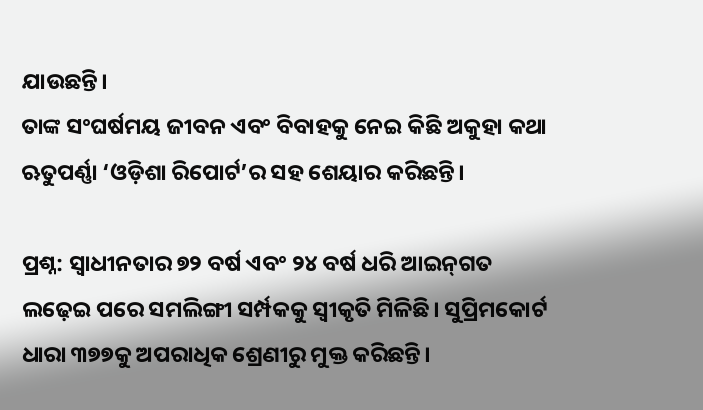ଯାଉଛନ୍ତି।
ତାଙ୍କ ସଂଘର୍ଷମୟ ଜୀବନ ଏବଂ ବିବାହକୁ ନେଇ କିଛି ଅକୁହା କଥା ଋତୁପର୍ଣ୍ଣା ‘ଓଡ଼ିଶା ରିପୋର୍ଟ’ର ସହ ଶେୟାର କରିଛନ୍ତି।

ପ୍ରଶ୍ନ: ସ୍ୱାଧୀନତାର ୭୨ ବର୍ଷ ଏବଂ ୨୪ ବର୍ଷ ଧରି ଆଇନ୍‌ଗତ ଲଢ଼େଇ ପରେ ସମଲିଙ୍ଗୀ ସର୍ମ୍ପକକୁ ସ୍ୱୀକୃତି ମିଳିଛି। ସୁପ୍ରିମକୋର୍ଟ ଧାରା ୩୭୭କୁ ଅପରାଧିକ ଶ୍ରେଣୀରୁ ମୁକ୍ତ କରିଛନ୍ତି।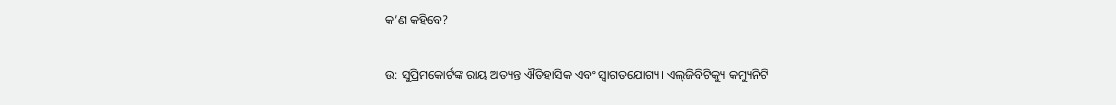କ’ଣ କହିବେ?

ଉ: ସୁପ୍ରିମକୋର୍ଟଙ୍କ ରାୟ ଅତ୍ୟନ୍ତ ଐତିହାସିକ ଏବଂ ସ୍ୱାଗତଯୋଗ୍ୟ। ଏଲ୍‌ଜିବିଟିକ୍ୟୁ କମ୍ୟୁନିଟି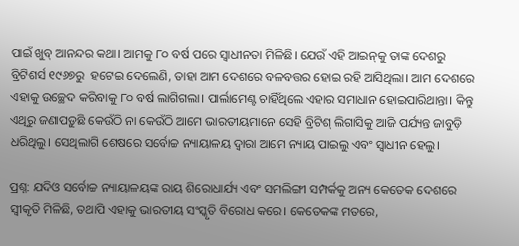ପାଇଁ ଖୁବ୍‌‍ ଆନନ୍ଦର କଥା। ଆମକୁ ୮୦ ବର୍ଷ ପରେ ସ୍ୱାଧୀନତା ମିଳିଛି। ଯେଉଁ ଏହି ଆଇନ୍‌କୁ ତାଙ୍କ ଦେଶରୁ ବ୍ରିଟିଶର୍ସ ୧୯୬୭ରୁ  ହଟେଇ ଦେଲେଣି, ତାହା ଆମ ଦେଶରେ ବଳବତ୍ତର ହୋଇ ରହି ଆସିଥିଲା। ଆମ ଦେଶରେ ଏହାକୁ ଉଚ୍ଛେଦ କରିବାକୁ ୮୦ ବର୍ଷ ଲାଗିଗଲା। ପାର୍ଲାମେଣ୍ଟ ଚାହିଁଥିଲେ ଏହାର ସମାଧାନ ହୋଇପାରିଥାନ୍ତା। କିନ୍ତୁ ଏଥିରୁ ଜଣାପଡ଼ୁଛି କେଉଁଠି ନା କେଉଁଠି ଆମେ ଭାରତୀୟମାନେ ସେହି ବ୍ରିଟିଶ୍ ଲିଗାସିକୁ ଆଜି ପର୍ଯ୍ୟନ୍ତ ଜାବୁଡ଼ି ଧରିଥିଲୁ। ସେଥିଲାଗି ଶେଷରେ ସର୍ବୋଚ୍ଚ ନ୍ୟାୟାଳୟ ଦ୍ୱାରା ଆମେ ନ୍ୟାୟ ପାଇଲୁ ଏବଂ ସ୍ୱାଧୀନ ହେଲୁ।

ପ୍ରଶ୍ନ: ଯଦିଓ ସର୍ବୋଚ୍ଚ ନ୍ୟାୟାଳୟଙ୍କ ରାୟ ଶିରୋଧାର୍ଯ୍ୟ ଏବଂ ସମଲିଙ୍ଗୀ ସମ୍ପର୍କକୁ ଅନ୍ୟ କେତେକ ଦେଶରେ ସ୍ବୀକୃତି ମିଳିଛି, ତଥାପି ଏହାକୁ ଭାରତୀୟ ସଂସ୍କୃତି ବିରୋଧ କରେ। କେତେକଙ୍କ ମତରେ,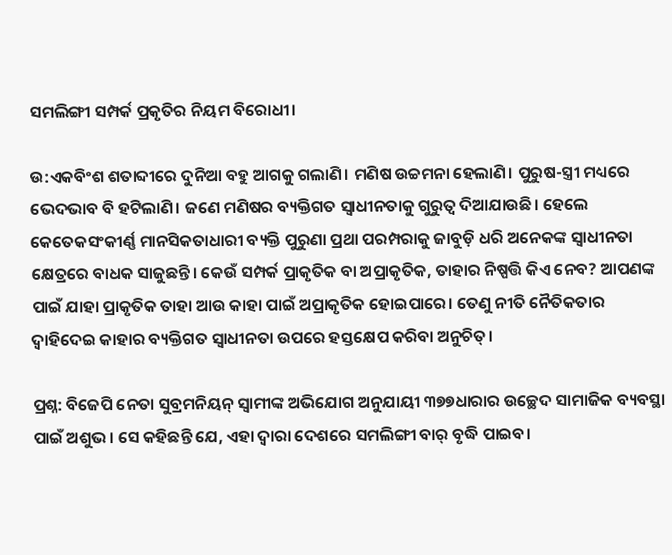ସମଲିଙ୍ଗୀ ସମ୍ପର୍କ ପ୍ରକୃତିର ନିୟମ ବିରୋଧୀ।

ଉ:ଏକବିଂଶ ଶତାବ୍ଦୀରେ ଦୁନିଆ ବହୁ ଆଗକୁ ଗଲାଣି। ମଣିଷ ଉଚ୍ଚମନା ହେଲାଣି। ପୁରୁଷ-ସ୍ତ୍ରୀ ମଧ୍ୟରେ ଭେଦଭାବ ବି ହଟିଲାଣି। ଜଣେ ମଣିଷର ବ୍ୟକ୍ତିଗତ ସ୍ୱାଧୀନତାକୁ ଗୁରୁତ୍ୱ ଦିଆଯାଉଛି। ହେଲେ କେତେକସଂକୀର୍ଣ୍ଣ ମାନସିକତାଧାରୀ ବ୍ୟକ୍ତି ପୁରୁଣା ପ୍ରଥା ପରମ୍ପରାକୁ ଜାବୁଡ଼ି ଧରି ଅନେକଙ୍କ ସ୍ୱାଧୀନତା କ୍ଷେତ୍ରରେ ବାଧକ ସାଜୁଛନ୍ତି। କେଉଁ ସମ୍ପର୍କ ପ୍ରାକୃତିକ ବା ଅପ୍ରାକୃତିକ, ତାହାର ନିଷ୍ପତ୍ତି କିଏ ନେବ? ଆପଣଙ୍କ ପାଇଁ ଯାହା ପ୍ରାକୃତିକ ତାହା ଆଉ କାହା ପାଇଁ ଅପ୍ରାକୃତିକ ହୋଇପାରେ। ତେଣୁ ନୀତି ନୈତିକତାର ଦ୍ୱାହିଦେଇ କାହାର ବ୍ୟକ୍ତିଗତ ସ୍ୱାଧୀନତା ଉପରେ ହସ୍ତକ୍ଷେପ କରିବା ଅନୁଚିତ୍‌।

ପ୍ରଶ୍ନ: ବିଜେପି ନେତା ସୁବ୍ରମନିୟନ୍‌ ସ୍ୱାମୀଙ୍କ ଅଭିଯୋଗ ଅନୁଯାୟୀ ୩୭୭ଧାରାର ଉଚ୍ଛେଦ ସାମାଜିକ ବ୍ୟବସ୍ଥା ପାଇଁ ଅଶୁଭ। ସେ କହିଛନ୍ତି ଯେ, ଏହା ଦ୍ୱାରା ଦେଶରେ ସମଲିଙ୍ଗୀ ବାର୍‌ ବୃଦ୍ଧି ପାଇବ।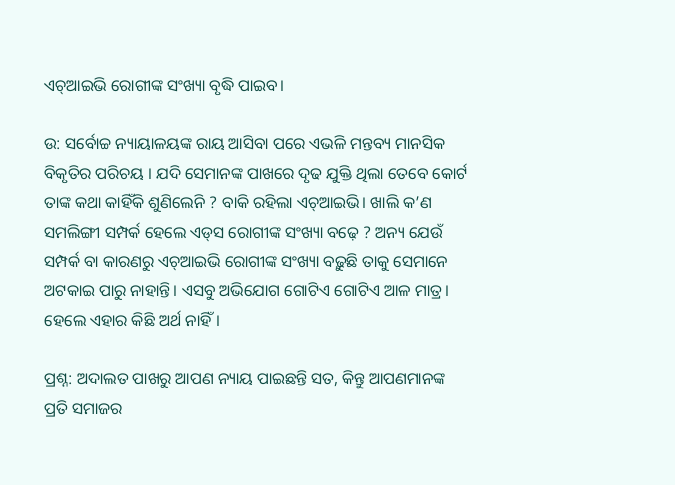ଏଚ୍‌‍ଆଇଭି ରୋଗୀଙ୍କ ସଂଖ୍ୟା ବୃଦ୍ଧି ପାଇବ।

ଉ: ସର୍ବୋଚ୍ଚ ନ୍ୟାୟାଳୟଙ୍କ ରାୟ ଆସିବା ପରେ ଏଭଳି ମନ୍ତବ୍ୟ ମାନସିକ ବିକୃତିର ପରିଚୟ । ଯଦି ସେମାନଙ୍କ ପାଖରେ ଦୃଢ ଯୁକ୍ତି ଥିଲା ତେବେ କୋର୍ଟ ତାଙ୍କ କଥା କାହିଁକି ଶୁଣିଲେନି ? ବାକି ରହିଲା ଏଚ୍‌‍ଆଇଭି। ଖାଲି କ’ଣ ସମଲିଙ୍ଗୀ ସମ୍ପର୍କ ହେଲେ ଏଡ୍‌ସ ରୋଗୀଙ୍କ ସଂଖ୍ୟା ବଢ଼େ ? ଅନ୍ୟ ଯେଉଁ ସମ୍ପର୍କ ବା କାରଣରୁ ଏଚ୍‌ଆଇଭି ରୋଗୀଙ୍କ ସଂଖ୍ୟା ବଢ଼ୁଛି ତାକୁ ସେମାନେ ଅଟକାଇ ପାରୁ ନାହାନ୍ତି। ଏସବୁ ଅଭିଯୋଗ ଗୋଟିଏ ଗୋଟିଏ ଆଳ ମାତ୍ର। ହେଲେ ଏହାର କିଛି ଅର୍ଥ ନାହିଁ।

ପ୍ରଶ୍ନ: ଅଦାଲତ ପାଖରୁ ଆପଣ ନ୍ୟାୟ ପାଇଛନ୍ତି ସତ, କିନ୍ତୁ ଆପଣମାନଙ୍କ ପ୍ରତି ସମାଜର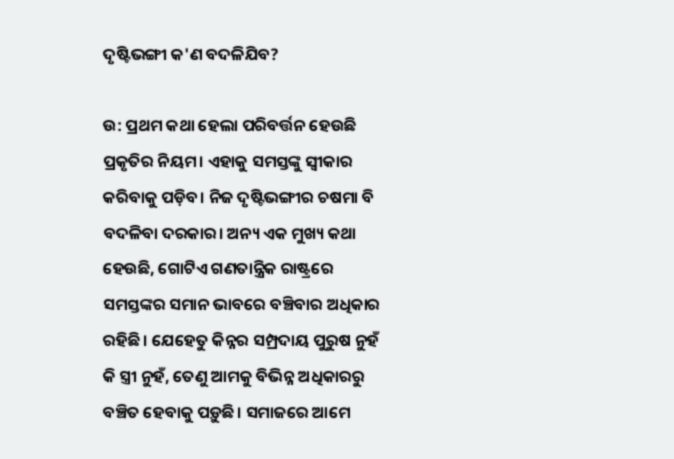ଦୃଷ୍ଟିଭଙ୍ଗୀ କ'ଣ ବଦଳିଯିବ?

ଉ: ପ୍ରଥମ କଥା ହେଲା ପରିବର୍ତ୍ତନ ହେଉଛି ପ୍ରକୃତିର ନିୟମ। ଏହାକୁ ସମସ୍ତଙ୍କୁ ସ୍ୱୀକାର କରିବାକୁ ପଡ଼ିବ। ନିଜ ଦୃଷ୍ଟିଭଙ୍ଗୀର ଚଷମା ବି ବଦଳିବା ଦରକାର। ଅନ୍ୟ ଏକ ମୁଖ୍ୟ କଥା ହେଉଛି, ଗୋଟିଏ ଗଣତାନ୍ତ୍ରିକ ରାଷ୍ଟ୍ରରେ ସମସ୍ତଙ୍କର ସମାନ ଭାବରେ ବଞ୍ଚିବାର ଅଧିକାର ରହିଛି। ଯେହେତୁ କିନ୍ନର ସମ୍ପ୍ରଦାୟ ପୁରୁଷ ନୁହଁ କି ସ୍ତ୍ରୀ ନୁହଁ, ତେଣୁ ଆମକୁ ବିଭିନ୍ନ ଅଧିକାରରୁ ବଞ୍ଚିତ ହେବାକୁ ପଡ଼ୁଛି। ସମାଜରେ ଆମେ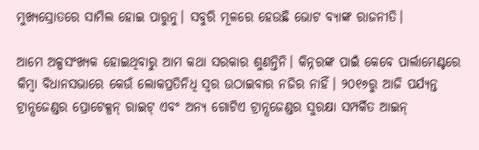ମୁଖ୍ୟସ୍ରୋତରେ ସାମିଲ ହୋଇ ପାରୁନୁ। ସବୁରି ମୂଳରେ ହେଉଛି ଭୋଟ ବ୍ୟାଙ୍କ ରାଜନୀତି।

ଆମେ ଅଳ୍ପସଂଖ୍ୟକ ହୋଇଥିବାରୁ ଆମ କଥା ସରକାର ଶୁଣନ୍ତିନି। କିନ୍ନରଙ୍କ ପାଇଁ କେବେ ପାର୍ଲାମେଣ୍ଟରେ କିମ୍ବା ବିଧାନସଭାରେ କେଉଁ ଲୋକପ୍ରତିନିଧି ସ୍ୱର ଉଠାଇବାର ନଜିର ନାହିଁ। ୨୦୧୬ରୁ ଆଜି ପର୍ଯ୍ୟନ୍ତ ଟ୍ରାନ୍ସଜେଣ୍ଡର ପ୍ରୋଟେକ୍ସନ୍‌‍ ରାଇଟ୍‌ ଏବଂ ଅନ୍ୟ ଗୋଟିଏ ଟ୍ରାନ୍ସଜେଣ୍ଡର ସୁରକ୍ଷା ସମ୍ପର୍କିତ ଆଇନ୍‌‍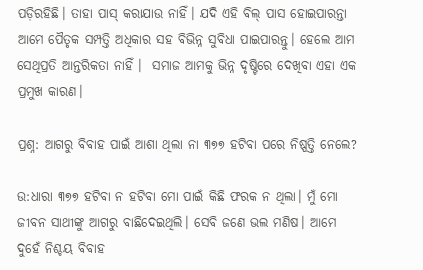ପଡ଼ିରହିଛି। ତାହା ପାସ୍‌ କରାଯାଉ ନାହିଁ। ଯଦି ଏହି ବିଲ୍‌‍ ପାସ ହୋଇପାରନ୍ତା ଆମେ ପୈତୃକ ସମ୍ପତ୍ତି ଅଧିକାର ସହ ବିଭିନ୍ନ ସୁବିଧା ପାଇପାରନ୍ତୁ। ହେଲେ ଆମ ସେଥିପ୍ରତି ଆନ୍ତରିକତା ନାହିଁ ।  ସମାଜ ଆମକୁ ଭିନ୍ନ ଦୃଷ୍ଟିରେ ଦେଖିବା ଏହା ଏକ ପ୍ରମୁଖ କାରଣ।

ପ୍ରଶ୍ନ: ଆଗରୁ ବିବାହ ପାଇଁ ଆଶା ଥିଲା ନା ୩୭୭ ହଟିବା ପରେ ନିଷ୍ପତ୍ତି ନେଲେ?

ଉ:ଧାରା ୩୭୭ ହଟିବା ନ ହଟିବା ମୋ ପାଇଁ କିଛି ଫରକ ନ ଥିଲା। ମୁଁ ମୋ ଜୀବନ ସାଥୀଙ୍କୁ ଆଗରୁ ବାଛିଦେଇଥିଲି। ସେବି ଜଣେ ଭଲ ମଣିଷ। ଆମେ ଦୁହେଁ ନିଶ୍ଚୟ ବିବାହ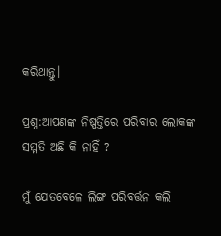କରିଥାନ୍ତୁ।

ପ୍ରଶ୍ନ:ଆପଣଙ୍କ ନିଷ୍ପତ୍ତିରେ ପରିବାର ଲୋକଙ୍କ ସମ୍ମତି ଅଛି କି ନାହିଁ ?

ମୁଁ ଯେତବେଳେ ଲିଙ୍ଗ ପରିବର୍ତ୍ତନ କଲି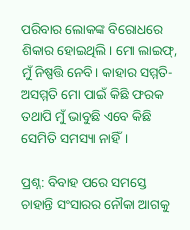ପରିବାର ଲୋକଙ୍କ ବିରୋଧରେ ଶିକାର ହୋଇଥିଲି। ମୋ ଲାଇଫ୍‌, ମୁଁ ନିଷ୍ପତ୍ତି ନେବି। କାହାର ସମ୍ମତି-ଅସମ୍ମତି ମୋ ପାଇଁ କିଛି ଫରକ ତଥାପି ମୁଁ ଭାବୁଛି ଏବେ କିଛି ସେମିତି ସମସ୍ୟା ନାହିଁ।

ପ୍ରଶ୍ନ: ବିବାହ ପରେ ସମସ୍ତେ ଚାହାନ୍ତି ସଂସାରର ନୌକା ଆଗକୁ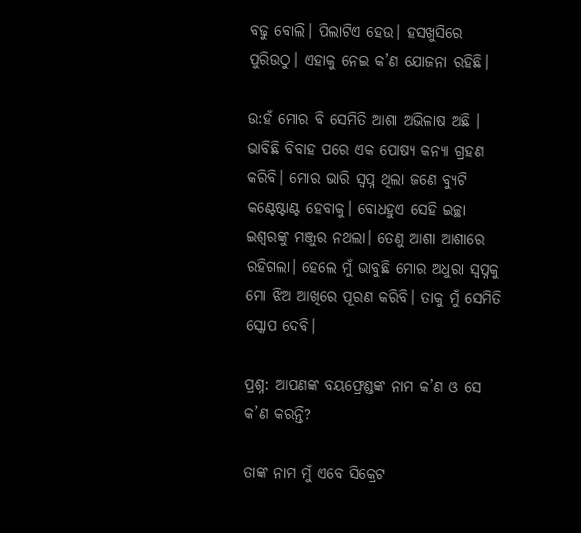ବଢୁ ବୋଲି। ପିଲାଟିଏ ହେଉ। ହସଖୁସିରେ ପୁରିଉଠୁ। ଏହାକୁ ନେଇ କ’ଣ ଯୋଜନା ରହିଛି।

ଉ:ହଁ ମୋର ବି ସେମିତି ଆଶା ଅଭିଳାଷ ଅଛି । ଭାବିଛି ବିବାହ ପରେ ଏକ ପୋଷ୍ୟ କନ୍ୟା ଗ୍ରହଣ କରିବି। ମୋର ଭାରି ସ୍ୱପ୍ନ ଥିଲା ଜଣେ ବ୍ୟୁଟି କଣ୍ଟେଷ୍ଟାଣ୍ଟ ହେବାକୁ। ବୋଧହୁଏ ସେହି ଇଚ୍ଛା ଇଶ୍ୱରଙ୍କୁ ମଞ୍ଜୁର ନଥଲା। ତେଣୁ ଆଶା ଆଶାରେ ରହିଗଲା। ହେଲେ ମୁଁ ଭାବୁଛି ମୋର ଅଧୁରା ସ୍ୱପ୍ନକୁ ମୋ ଝିଅ ଆଖିରେ ପୂରଣ କରିବି। ତାକୁ ମୁଁ ସେମିତି ସ୍କୋପ ଦେବି।

ପ୍ରଶ୍ନ: ଆପଣଙ୍କ ବୟଫ୍ରେଣ୍ଡଙ୍କ ନାମ କ’ଣ ଓ ସେ କ’ଣ କରନ୍ତି?

ତାଙ୍କ ନାମ ମୁଁ ଏବେ ସିକ୍ରେଟ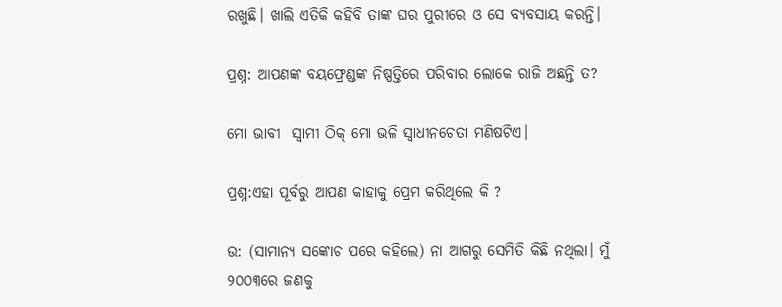ରଖୁଛି। ଖାଲି ଏତିକି କହିବି ତାଙ୍କ ଘର ପୁରୀରେ ଓ ସେ ବ୍ୟବସାୟ କରନ୍ତି।

ପ୍ରଶ୍ନ: ଆପଣଙ୍କ ବୟଫ୍ରେଣ୍ଡଙ୍କ ନିଷ୍ପତ୍ତିରେ ପରିବାର ଲୋକେ ରାଜି ଅଛନ୍ତି ତ?

ମୋ ଭାବୀ  ସ୍ଵାମୀ ଠିକ୍‌‍ ମୋ ଭଳି ସ୍ୱାଧୀନଚେତା ମଣିଷଟିଏ।

ପ୍ରଶ୍ନ:ଏହା ପୂର୍ବରୁ ଆପଣ କାହାକୁ ପ୍ରେମ କରିଥିଲେ କି ?

ଉ: (ସାମାନ୍ୟ ସଙ୍କୋଚ ପରେ କହିଲେ) ନା ଆଗରୁ ସେମିତି କିଛି ନଥିଲା। ମୁଁ ୨୦୦୩ରେ ଜଣକୁ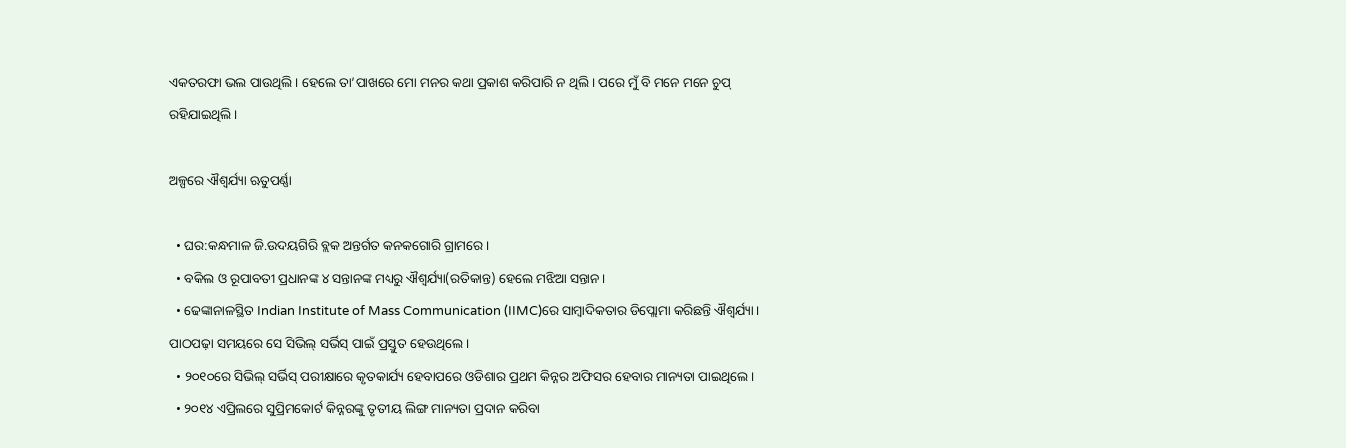ଏକତରଫା ଭଲ ପାଉଥିଲି। ହେଲେ ତା’ପାଖରେ ମୋ ମନର କଥା ପ୍ରକାଶ କରିପାରି ନ ଥିଲି। ପରେ ମୁଁ ବି ମନେ ମନେ ଚୁପ୍‌ ରହିଯାଇଥିଲି।

ଅଳ୍ପରେ ଐଶ୍ୱର୍ଯ୍ୟା ଋତୁପର୍ଣ୍ଣା

  • ଘର:କନ୍ଧମାଳ ଜି.ଉଦୟଗିରି ବ୍ଲକ ଅନ୍ତର୍ଗତ କନକଗୋରି ଗ୍ରାମରେ।
  • ବକିଲ ଓ ରୂପାବତୀ ପ୍ରଧାନଙ୍କ ୪ ସନ୍ତାନଙ୍କ ମଧ୍ୟରୁ ଐଶ୍ୱର୍ଯ୍ୟା(ରତିକାନ୍ତ) ହେଲେ ମଝିଆ ସନ୍ତାନ।
  • ଢେଙ୍କାନାଳସ୍ଥିତ Indian Institute of Mass Communication (IIMC)ରେ ସାମ୍ବାଦିକତାର ଡିପ୍ଲୋମା କରିଛନ୍ତି ଐଶ୍ୱର୍ଯ୍ୟା। ପାଠପଢ଼ା ସମୟରେ ସେ ସିଭିଲ୍‌ ସର୍ଭିସ୍‌ ପାଇଁ ପ୍ରସ୍ତୁତ ହେଉଥିଲେ।
  • ୨୦୧୦ରେ ସିଭିଲ୍‌ ସର୍ଭିସ୍‌ ପରୀକ୍ଷାରେ କୃତକାର୍ଯ୍ୟ ହେବାପରେ ଓଡିଶାର ପ୍ରଥମ କିନ୍ନର ଅଫିସର ହେବାର ମାନ୍ୟତା ପାଇଥିଲେ।
  • ୨୦୧୪ ଏପ୍ରିଲରେ ସୁପ୍ରିମକୋର୍ଟ କିନ୍ନରଙ୍କୁ ତୃତୀୟ ଲିଙ୍ଗ ମାନ୍ୟତା ପ୍ରଦାନ କରିବା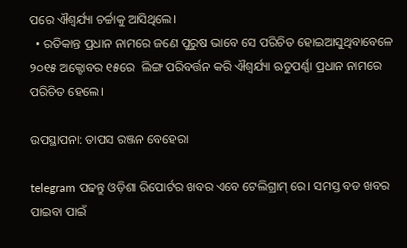ପରେ ଐଶ୍ୱର୍ଯ୍ୟା ଚର୍ଚ୍ଚାକୁ ଆସିଥିଲେ।
  • ରତିକାନ୍ତ ପ୍ରଧାନ ନାମରେ ଜଣେ ପୁରୁଷ ଭାବେ ସେ ପରିଚିତ ହୋଇଆସୁଥିବାବେଳେ ୨୦୧୫ ଅକ୍ଟୋବର ୧୫ରେ  ଲିଙ୍ଗ ପରିବର୍ତ୍ତନ କରି ଐଶ୍ୱର୍ଯ୍ୟା ଋତୁପର୍ଣ୍ଣା ପ୍ରଧାନ ନାମରେ ପରିଚିତ ହେଲେ।

ଉପସ୍ଥାପନା: ତାପସ ରଞ୍ଜନ ବେହେରା

telegram ପଢନ୍ତୁ ଓଡ଼ିଶା ରିପୋର୍ଟର ଖବର ଏବେ ଟେଲିଗ୍ରାମ୍ ରେ। ସମସ୍ତ ବଡ ଖବର ପାଇବା ପାଇଁ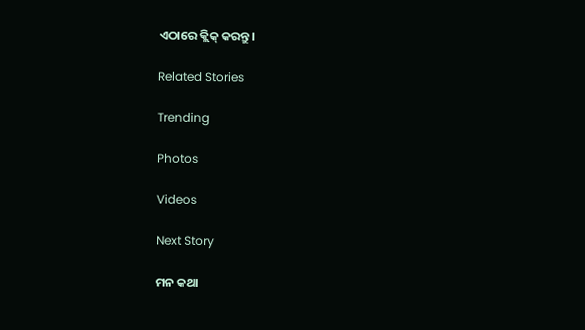ଏଠାରେ କ୍ଲିକ୍ କରନ୍ତୁ।

Related Stories

Trending

Photos

Videos

Next Story

ମନ କଥା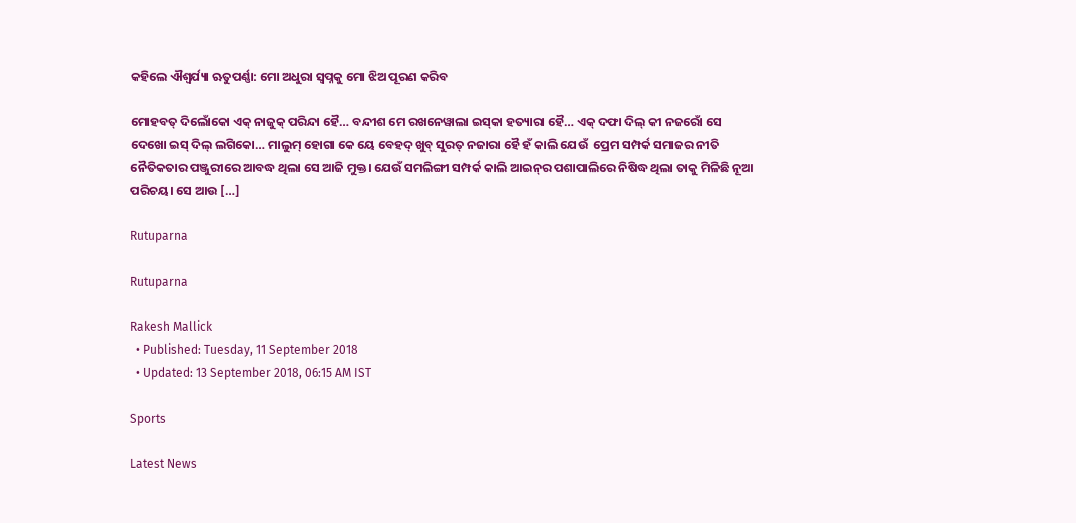କହିଲେ ଐଶ୍ୱର୍ଯ୍ୟା ଋତୁପର୍ଣ୍ଣା: ମୋ ଅଧୁରା ସ୍ୱପ୍ନକୁ ମୋ ଝିଅ ପୂରଣ କରିବ

ମୋହବତ୍‌ ଦିଲୋଁକୋ ଏକ୍‌ ନାଜୁକ୍‌ ପରିନ୍ଦା ହୈ… ବନ୍ଦୀଶ ମେ ରଖନେୱାଲା ଇସ୍‌କା ହତ୍ୟାରା ହୈ… ଏକ୍‌‍ ଦଫା ଦିଲ୍‌ କୀ ନଜରୋଁ ସେ ଦେଖୋ ଇସ୍‌ ଦିଲ୍‌ ଲଗିକୋ… ମାଲୁମ୍‌ ହୋଗା କେ ୟେ ବେହଦ୍‌ ଖୁବ୍‌ ସୁରତ୍‌‍ ନଜାରା ହୈ ହଁ କାଲି ଯେଉଁ  ପ୍ରେମ ସମ୍ପର୍କ ସମାଜର ନୀତି ନୈତିକତାର ପଞ୍ଜୁରୀରେ ଆବଦ୍ଧ ଥିଲା ସେ ଆଜି ମୁକ୍ତ। ଯେଉଁ ସମଲିଙ୍ଗୀ ସମ୍ପର୍କ କାଲି ଆଇନ୍‌ର ପଶାପାଲିରେ ନିଷିଦ୍ଧ ଥିଲା ତାକୁ ମିଳିଛି ନୂଆ ପରିଚୟ। ସେ ଆଉ […]

Rutuparna

Rutuparna

Rakesh Mallick
  • Published: Tuesday, 11 September 2018
  • Updated: 13 September 2018, 06:15 AM IST

Sports

Latest News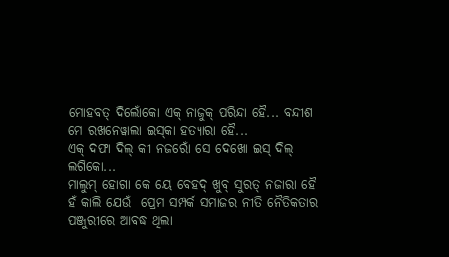ମୋହବତ୍‌ ଦିଲୋଁକୋ ଏକ୍‌ ନାଜୁକ୍‌ ପରିନ୍ଦା ହୈ... ବନ୍ଦୀଶ ମେ ରଖନେୱାଲା ଇସ୍‌କା ହତ୍ୟାରା ହୈ...
ଏକ୍‌‍ ଦଫା ଦିଲ୍‌ କୀ ନଜରୋଁ ସେ ଦେଖୋ ଇସ୍‌ ଦିଲ୍‌ ଲଗିକୋ...
ମାଲୁମ୍‌ ହୋଗା କେ ୟେ ବେହଦ୍‌ ଖୁବ୍‌ ସୁରତ୍‌‍ ନଜାରା ହୈ
ହଁ କାଲି ଯେଉଁ  ପ୍ରେମ ସମ୍ପର୍କ ସମାଜର ନୀତି ନୈତିକତାର ପଞ୍ଜୁରୀରେ ଆବଦ୍ଧ ଥିଲା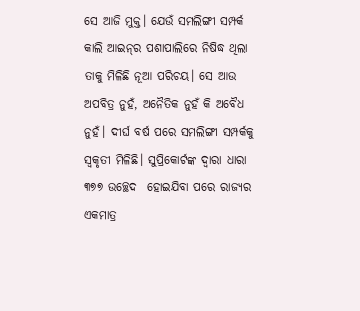ସେ ଆଜି ମୁକ୍ତ। ଯେଉଁ ସମଲିଙ୍ଗୀ ସମ୍ପର୍କ କାଲି ଆଇନ୍‌ର ପଶାପାଲିରେ ନିଷିଦ୍ଧ ଥିଲା ତାକୁ ମିଳିଛି ନୂଆ ପରିଚୟ। ସେ ଆଉ ଅପବିତ୍ର ନୁହଁ, ଅନୈତିକ ନୁହଁ କି ଅବୈଧ ନୁହଁ। ଦୀର୍ଘ ବର୍ଷ ପରେ ସମଲିଙ୍ଗୀ ସମ୍ପର୍କକୁ ସ୍ୱକୃତୀ ମିଳିଛି। ସୁପ୍ରିକୋର୍ଟଙ୍କ ଦ୍ୱାରା ଧାରା ୩୭୭ ଉଚ୍ଛେଦ  ହୋଇଯିବା ପରେ ରାଜ୍ୟର
ଏକମାତ୍ର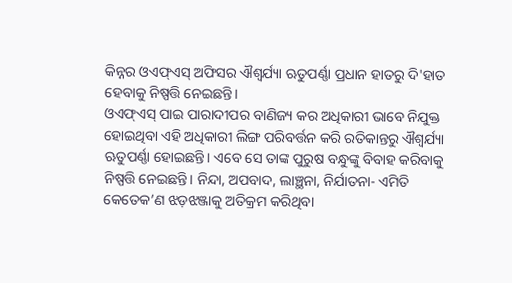କିନ୍ନର ଓଏଫ୍‌ଏସ୍‌ ଅଫିସର ଐଶ୍ୱର୍ଯ୍ୟା ଋତୁପର୍ଣ୍ଣା ପ୍ରଧାନ ହାତରୁ ଦି'ହାତ ହେବାକୁ ନିଷ୍ପତ୍ତି ନେଇଛନ୍ତି।
ଓଏଫ୍‌ଏସ୍‌ ପାଇ ପାରାଦୀପର ବାଣିଜ୍ୟ କର ଅଧିକାରୀ ଭାବେ ନିଯୁକ୍ତ ହୋଇଥିବା ଏହି ଅଧିକାରୀ ଲିଙ୍ଗ ପରିବର୍ତ୍ତନ କରି ରତିକାନ୍ତରୁ ଐଶ୍ୱର୍ଯ୍ୟା ଋତୁପର୍ଣ୍ଣା ହୋଇଛନ୍ତି। ଏବେ ସେ ତାଙ୍କ ପୁରୁଷ ବନ୍ଧୁଙ୍କୁ ବିବାହ କରିବାକୁ ନିଷ୍ପତ୍ତି ନେଇଛନ୍ତି। ନିନ୍ଦା, ଅପବାଦ, ଲାଞ୍ଛନା, ନିର୍ଯାତନା- ଏମିତି କେତେକ’ଣ ଝଡ଼ଝଞ୍ଜାକୁ ଅତିକ୍ରମ କରିଥିବା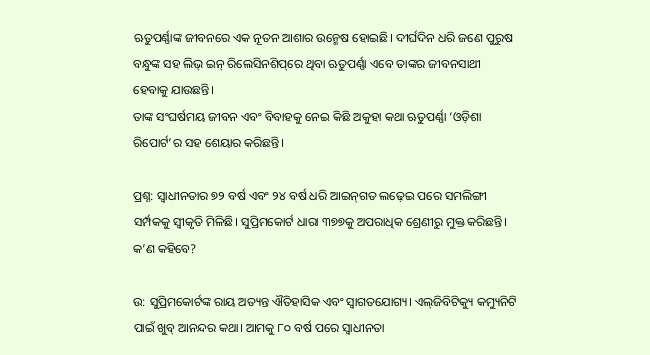ଋତୁପର୍ଣ୍ଣାଙ୍କ ଜୀବନରେ ଏକ ନୂତନ ଆଶାର ଉନ୍ମେଷ ହୋଇଛି। ଦୀର୍ଘଦିନ ଧରି ଜଣେ ପୁରୁଷ ବନ୍ଧୁଙ୍କ ସହ ଲିଭ୍‌ ଇନ୍‌ ରିଲେସିନଶିପ୍‌ରେ ଥିବା ଋତୁପର୍ଣ୍ଣା ଏବେ ତାଙ୍କର ଜୀବନସାଥୀ ହେବାକୁ ଯାଉଛନ୍ତି।
ତାଙ୍କ ସଂଘର୍ଷମୟ ଜୀବନ ଏବଂ ବିବାହକୁ ନେଇ କିଛି ଅକୁହା କଥା ଋତୁପର୍ଣ୍ଣା ‘ଓଡ଼ିଶା ରିପୋର୍ଟ’ର ସହ ଶେୟାର କରିଛନ୍ତି।

ପ୍ରଶ୍ନ: ସ୍ୱାଧୀନତାର ୭୨ ବର୍ଷ ଏବଂ ୨୪ ବର୍ଷ ଧରି ଆଇନ୍‌ଗତ ଲଢ଼େଇ ପରେ ସମଲିଙ୍ଗୀ ସର୍ମ୍ପକକୁ ସ୍ୱୀକୃତି ମିଳିଛି। ସୁପ୍ରିମକୋର୍ଟ ଧାରା ୩୭୭କୁ ଅପରାଧିକ ଶ୍ରେଣୀରୁ ମୁକ୍ତ କରିଛନ୍ତି। କ’ଣ କହିବେ?

ଉ: ସୁପ୍ରିମକୋର୍ଟଙ୍କ ରାୟ ଅତ୍ୟନ୍ତ ଐତିହାସିକ ଏବଂ ସ୍ୱାଗତଯୋଗ୍ୟ। ଏଲ୍‌ଜିବିଟିକ୍ୟୁ କମ୍ୟୁନିଟି ପାଇଁ ଖୁବ୍‌‍ ଆନନ୍ଦର କଥା। ଆମକୁ ୮୦ ବର୍ଷ ପରେ ସ୍ୱାଧୀନତା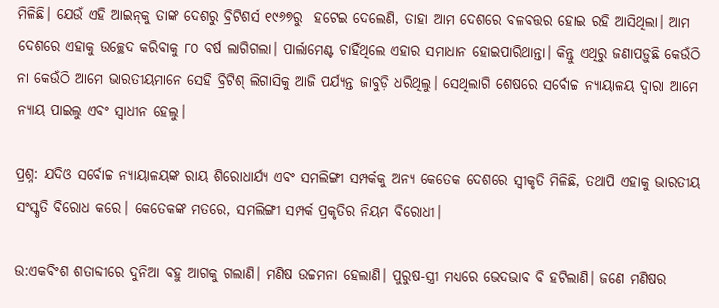ମିଳିଛି। ଯେଉଁ ଏହି ଆଇନ୍‌କୁ ତାଙ୍କ ଦେଶରୁ ବ୍ରିଟିଶର୍ସ ୧୯୬୭ରୁ  ହଟେଇ ଦେଲେଣି, ତାହା ଆମ ଦେଶରେ ବଳବତ୍ତର ହୋଇ ରହି ଆସିଥିଲା। ଆମ ଦେଶରେ ଏହାକୁ ଉଚ୍ଛେଦ କରିବାକୁ ୮୦ ବର୍ଷ ଲାଗିଗଲା। ପାର୍ଲାମେଣ୍ଟ ଚାହିଁଥିଲେ ଏହାର ସମାଧାନ ହୋଇପାରିଥାନ୍ତା। କିନ୍ତୁ ଏଥିରୁ ଜଣାପଡ଼ୁଛି କେଉଁଠି ନା କେଉଁଠି ଆମେ ଭାରତୀୟମାନେ ସେହି ବ୍ରିଟିଶ୍ ଲିଗାସିକୁ ଆଜି ପର୍ଯ୍ୟନ୍ତ ଜାବୁଡ଼ି ଧରିଥିଲୁ। ସେଥିଲାଗି ଶେଷରେ ସର୍ବୋଚ୍ଚ ନ୍ୟାୟାଳୟ ଦ୍ୱାରା ଆମେ ନ୍ୟାୟ ପାଇଲୁ ଏବଂ ସ୍ୱାଧୀନ ହେଲୁ।

ପ୍ରଶ୍ନ: ଯଦିଓ ସର୍ବୋଚ୍ଚ ନ୍ୟାୟାଳୟଙ୍କ ରାୟ ଶିରୋଧାର୍ଯ୍ୟ ଏବଂ ସମଲିଙ୍ଗୀ ସମ୍ପର୍କକୁ ଅନ୍ୟ କେତେକ ଦେଶରେ ସ୍ବୀକୃତି ମିଳିଛି, ତଥାପି ଏହାକୁ ଭାରତୀୟ ସଂସ୍କୃତି ବିରୋଧ କରେ। କେତେକଙ୍କ ମତରେ, ସମଲିଙ୍ଗୀ ସମ୍ପର୍କ ପ୍ରକୃତିର ନିୟମ ବିରୋଧୀ।

ଉ:ଏକବିଂଶ ଶତାବ୍ଦୀରେ ଦୁନିଆ ବହୁ ଆଗକୁ ଗଲାଣି। ମଣିଷ ଉଚ୍ଚମନା ହେଲାଣି। ପୁରୁଷ-ସ୍ତ୍ରୀ ମଧ୍ୟରେ ଭେଦଭାବ ବି ହଟିଲାଣି। ଜଣେ ମଣିଷର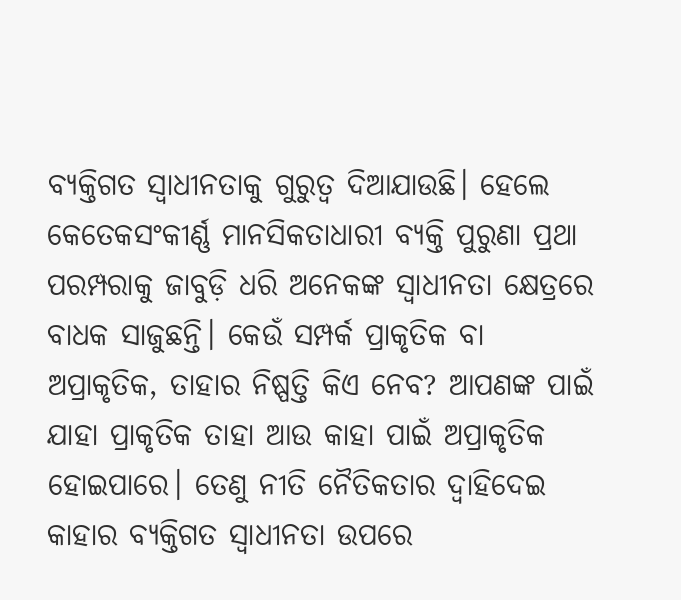ବ୍ୟକ୍ତିଗତ ସ୍ୱାଧୀନତାକୁ ଗୁରୁତ୍ୱ ଦିଆଯାଉଛି। ହେଲେ କେତେକସଂକୀର୍ଣ୍ଣ ମାନସିକତାଧାରୀ ବ୍ୟକ୍ତି ପୁରୁଣା ପ୍ରଥା ପରମ୍ପରାକୁ ଜାବୁଡ଼ି ଧରି ଅନେକଙ୍କ ସ୍ୱାଧୀନତା କ୍ଷେତ୍ରରେ ବାଧକ ସାଜୁଛନ୍ତି। କେଉଁ ସମ୍ପର୍କ ପ୍ରାକୃତିକ ବା ଅପ୍ରାକୃତିକ, ତାହାର ନିଷ୍ପତ୍ତି କିଏ ନେବ? ଆପଣଙ୍କ ପାଇଁ ଯାହା ପ୍ରାକୃତିକ ତାହା ଆଉ କାହା ପାଇଁ ଅପ୍ରାକୃତିକ ହୋଇପାରେ। ତେଣୁ ନୀତି ନୈତିକତାର ଦ୍ୱାହିଦେଇ କାହାର ବ୍ୟକ୍ତିଗତ ସ୍ୱାଧୀନତା ଉପରେ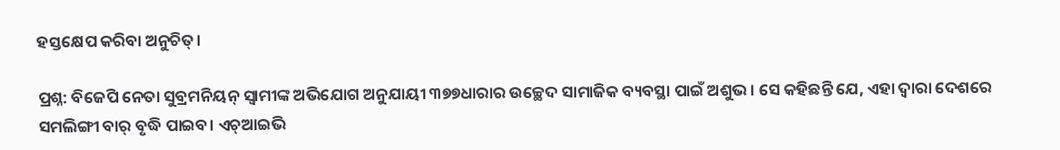ହସ୍ତକ୍ଷେପ କରିବା ଅନୁଚିତ୍‌।

ପ୍ରଶ୍ନ: ବିଜେପି ନେତା ସୁବ୍ରମନିୟନ୍‌ ସ୍ୱାମୀଙ୍କ ଅଭିଯୋଗ ଅନୁଯାୟୀ ୩୭୭ଧାରାର ଉଚ୍ଛେଦ ସାମାଜିକ ବ୍ୟବସ୍ଥା ପାଇଁ ଅଶୁଭ। ସେ କହିଛନ୍ତି ଯେ, ଏହା ଦ୍ୱାରା ଦେଶରେ ସମଲିଙ୍ଗୀ ବାର୍‌ ବୃଦ୍ଧି ପାଇବ। ଏଚ୍‌‍ଆଇଭି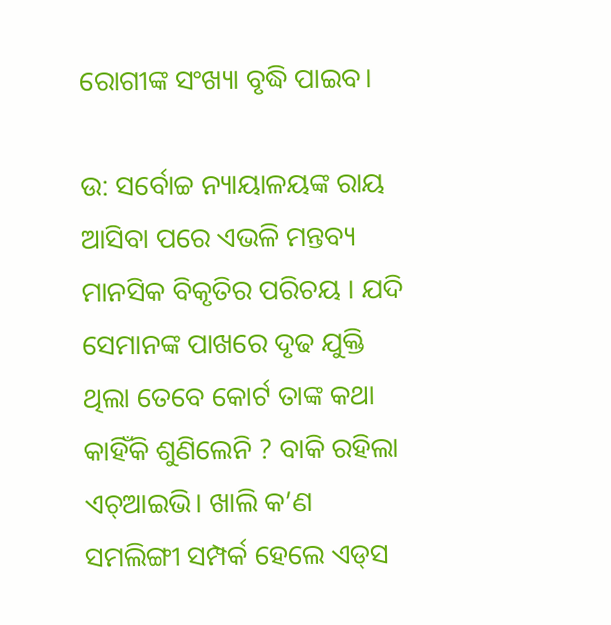ରୋଗୀଙ୍କ ସଂଖ୍ୟା ବୃଦ୍ଧି ପାଇବ।

ଉ: ସର୍ବୋଚ୍ଚ ନ୍ୟାୟାଳୟଙ୍କ ରାୟ ଆସିବା ପରେ ଏଭଳି ମନ୍ତବ୍ୟ ମାନସିକ ବିକୃତିର ପରିଚୟ । ଯଦି ସେମାନଙ୍କ ପାଖରେ ଦୃଢ ଯୁକ୍ତି ଥିଲା ତେବେ କୋର୍ଟ ତାଙ୍କ କଥା କାହିଁକି ଶୁଣିଲେନି ? ବାକି ରହିଲା ଏଚ୍‌‍ଆଇଭି। ଖାଲି କ’ଣ ସମଲିଙ୍ଗୀ ସମ୍ପର୍କ ହେଲେ ଏଡ୍‌ସ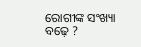ରୋଗୀଙ୍କ ସଂଖ୍ୟା ବଢ଼େ ?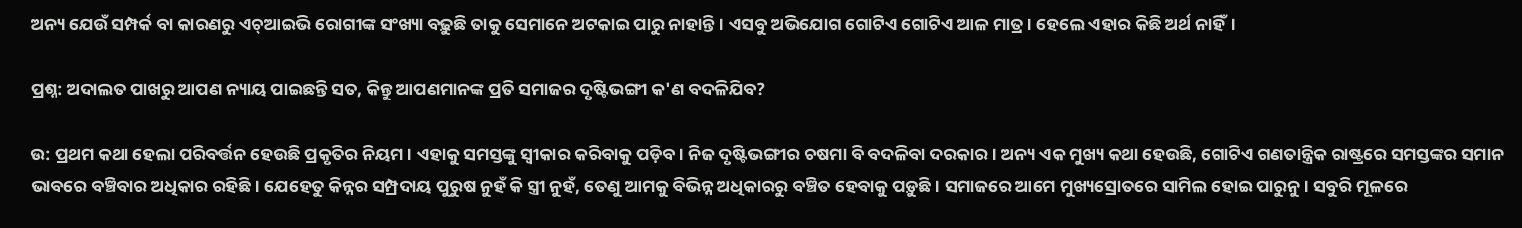ଅନ୍ୟ ଯେଉଁ ସମ୍ପର୍କ ବା କାରଣରୁ ଏଚ୍‌ଆଇଭି ରୋଗୀଙ୍କ ସଂଖ୍ୟା ବଢ଼ୁଛି ତାକୁ ସେମାନେ ଅଟକାଇ ପାରୁ ନାହାନ୍ତି। ଏସବୁ ଅଭିଯୋଗ ଗୋଟିଏ ଗୋଟିଏ ଆଳ ମାତ୍ର। ହେଲେ ଏହାର କିଛି ଅର୍ଥ ନାହିଁ।

ପ୍ରଶ୍ନ: ଅଦାଲତ ପାଖରୁ ଆପଣ ନ୍ୟାୟ ପାଇଛନ୍ତି ସତ, କିନ୍ତୁ ଆପଣମାନଙ୍କ ପ୍ରତି ସମାଜର ଦୃଷ୍ଟିଭଙ୍ଗୀ କ'ଣ ବଦଳିଯିବ?

ଉ: ପ୍ରଥମ କଥା ହେଲା ପରିବର୍ତ୍ତନ ହେଉଛି ପ୍ରକୃତିର ନିୟମ। ଏହାକୁ ସମସ୍ତଙ୍କୁ ସ୍ୱୀକାର କରିବାକୁ ପଡ଼ିବ। ନିଜ ଦୃଷ୍ଟିଭଙ୍ଗୀର ଚଷମା ବି ବଦଳିବା ଦରକାର। ଅନ୍ୟ ଏକ ମୁଖ୍ୟ କଥା ହେଉଛି, ଗୋଟିଏ ଗଣତାନ୍ତ୍ରିକ ରାଷ୍ଟ୍ରରେ ସମସ୍ତଙ୍କର ସମାନ ଭାବରେ ବଞ୍ଚିବାର ଅଧିକାର ରହିଛି। ଯେହେତୁ କିନ୍ନର ସମ୍ପ୍ରଦାୟ ପୁରୁଷ ନୁହଁ କି ସ୍ତ୍ରୀ ନୁହଁ, ତେଣୁ ଆମକୁ ବିଭିନ୍ନ ଅଧିକାରରୁ ବଞ୍ଚିତ ହେବାକୁ ପଡ଼ୁଛି। ସମାଜରେ ଆମେ ମୁଖ୍ୟସ୍ରୋତରେ ସାମିଲ ହୋଇ ପାରୁନୁ। ସବୁରି ମୂଳରେ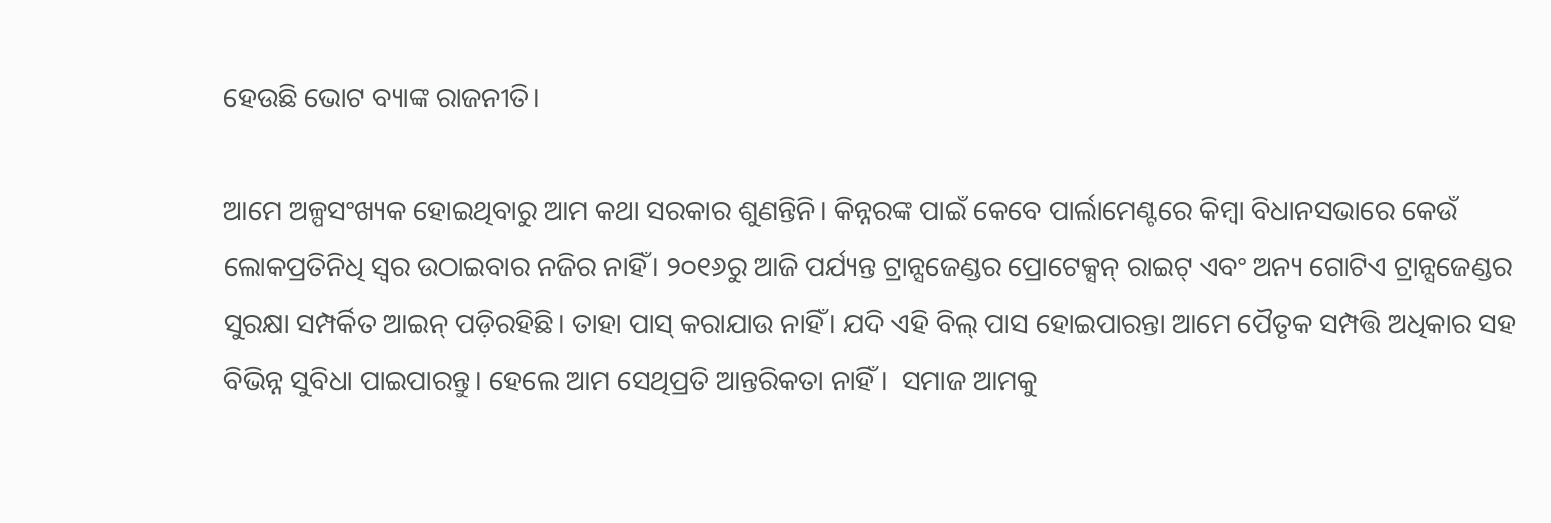ହେଉଛି ଭୋଟ ବ୍ୟାଙ୍କ ରାଜନୀତି।

ଆମେ ଅଳ୍ପସଂଖ୍ୟକ ହୋଇଥିବାରୁ ଆମ କଥା ସରକାର ଶୁଣନ୍ତିନି। କିନ୍ନରଙ୍କ ପାଇଁ କେବେ ପାର୍ଲାମେଣ୍ଟରେ କିମ୍ବା ବିଧାନସଭାରେ କେଉଁ ଲୋକପ୍ରତିନିଧି ସ୍ୱର ଉଠାଇବାର ନଜିର ନାହିଁ। ୨୦୧୬ରୁ ଆଜି ପର୍ଯ୍ୟନ୍ତ ଟ୍ରାନ୍ସଜେଣ୍ଡର ପ୍ରୋଟେକ୍ସନ୍‌‍ ରାଇଟ୍‌ ଏବଂ ଅନ୍ୟ ଗୋଟିଏ ଟ୍ରାନ୍ସଜେଣ୍ଡର ସୁରକ୍ଷା ସମ୍ପର୍କିତ ଆଇନ୍‌‍ ପଡ଼ିରହିଛି। ତାହା ପାସ୍‌ କରାଯାଉ ନାହିଁ। ଯଦି ଏହି ବିଲ୍‌‍ ପାସ ହୋଇପାରନ୍ତା ଆମେ ପୈତୃକ ସମ୍ପତ୍ତି ଅଧିକାର ସହ ବିଭିନ୍ନ ସୁବିଧା ପାଇପାରନ୍ତୁ। ହେଲେ ଆମ ସେଥିପ୍ରତି ଆନ୍ତରିକତା ନାହିଁ ।  ସମାଜ ଆମକୁ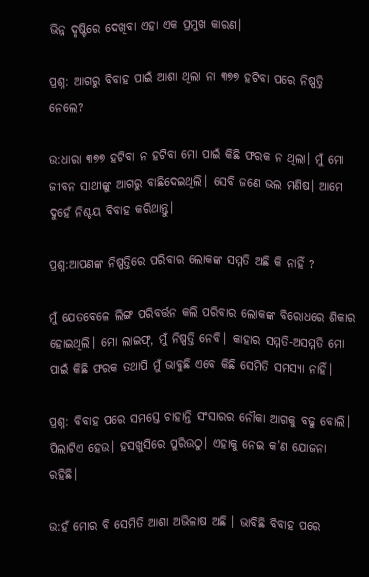ଭିନ୍ନ ଦୃଷ୍ଟିରେ ଦେଖିବା ଏହା ଏକ ପ୍ରମୁଖ କାରଣ।

ପ୍ରଶ୍ନ: ଆଗରୁ ବିବାହ ପାଇଁ ଆଶା ଥିଲା ନା ୩୭୭ ହଟିବା ପରେ ନିଷ୍ପତ୍ତି ନେଲେ?

ଉ:ଧାରା ୩୭୭ ହଟିବା ନ ହଟିବା ମୋ ପାଇଁ କିଛି ଫରକ ନ ଥିଲା। ମୁଁ ମୋ ଜୀବନ ସାଥୀଙ୍କୁ ଆଗରୁ ବାଛିଦେଇଥିଲି। ସେବି ଜଣେ ଭଲ ମଣିଷ। ଆମେ ଦୁହେଁ ନିଶ୍ଚୟ ବିବାହ କରିଥାନ୍ତୁ।

ପ୍ରଶ୍ନ:ଆପଣଙ୍କ ନିଷ୍ପତ୍ତିରେ ପରିବାର ଲୋକଙ୍କ ସମ୍ମତି ଅଛି କି ନାହିଁ ?

ମୁଁ ଯେତବେଳେ ଲିଙ୍ଗ ପରିବର୍ତ୍ତନ କଲି ପରିବାର ଲୋକଙ୍କ ବିରୋଧରେ ଶିକାର ହୋଇଥିଲି। ମୋ ଲାଇଫ୍‌, ମୁଁ ନିଷ୍ପତ୍ତି ନେବି। କାହାର ସମ୍ମତି-ଅସମ୍ମତି ମୋ ପାଇଁ କିଛି ଫରକ ତଥାପି ମୁଁ ଭାବୁଛି ଏବେ କିଛି ସେମିତି ସମସ୍ୟା ନାହିଁ।

ପ୍ରଶ୍ନ: ବିବାହ ପରେ ସମସ୍ତେ ଚାହାନ୍ତି ସଂସାରର ନୌକା ଆଗକୁ ବଢୁ ବୋଲି। ପିଲାଟିଏ ହେଉ। ହସଖୁସିରେ ପୁରିଉଠୁ। ଏହାକୁ ନେଇ କ’ଣ ଯୋଜନା ରହିଛି।

ଉ:ହଁ ମୋର ବି ସେମିତି ଆଶା ଅଭିଳାଷ ଅଛି । ଭାବିଛି ବିବାହ ପରେ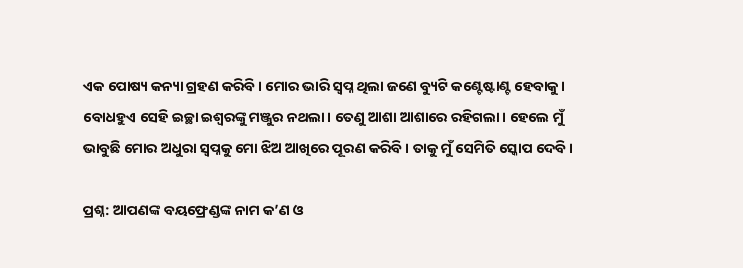ଏକ ପୋଷ୍ୟ କନ୍ୟା ଗ୍ରହଣ କରିବି। ମୋର ଭାରି ସ୍ୱପ୍ନ ଥିଲା ଜଣେ ବ୍ୟୁଟି କଣ୍ଟେଷ୍ଟାଣ୍ଟ ହେବାକୁ। ବୋଧହୁଏ ସେହି ଇଚ୍ଛା ଇଶ୍ୱରଙ୍କୁ ମଞ୍ଜୁର ନଥଲା। ତେଣୁ ଆଶା ଆଶାରେ ରହିଗଲା। ହେଲେ ମୁଁ ଭାବୁଛି ମୋର ଅଧୁରା ସ୍ୱପ୍ନକୁ ମୋ ଝିଅ ଆଖିରେ ପୂରଣ କରିବି। ତାକୁ ମୁଁ ସେମିତି ସ୍କୋପ ଦେବି।

ପ୍ରଶ୍ନ: ଆପଣଙ୍କ ବୟଫ୍ରେଣ୍ଡଙ୍କ ନାମ କ’ଣ ଓ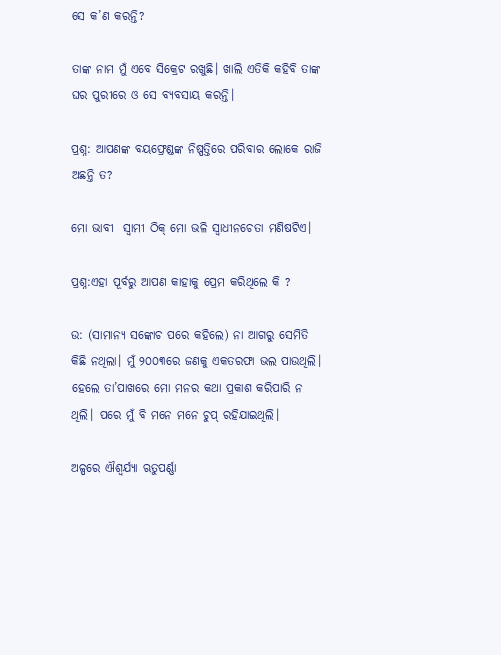ସେ କ’ଣ କରନ୍ତି?

ତାଙ୍କ ନାମ ମୁଁ ଏବେ ସିକ୍ରେଟ ରଖୁଛି। ଖାଲି ଏତିକି କହିବି ତାଙ୍କ ଘର ପୁରୀରେ ଓ ସେ ବ୍ୟବସାୟ କରନ୍ତି।

ପ୍ରଶ୍ନ: ଆପଣଙ୍କ ବୟଫ୍ରେଣ୍ଡଙ୍କ ନିଷ୍ପତ୍ତିରେ ପରିବାର ଲୋକେ ରାଜି ଅଛନ୍ତି ତ?

ମୋ ଭାବୀ  ସ୍ଵାମୀ ଠିକ୍‌‍ ମୋ ଭଳି ସ୍ୱାଧୀନଚେତା ମଣିଷଟିଏ।

ପ୍ରଶ୍ନ:ଏହା ପୂର୍ବରୁ ଆପଣ କାହାକୁ ପ୍ରେମ କରିଥିଲେ କି ?

ଉ: (ସାମାନ୍ୟ ସଙ୍କୋଚ ପରେ କହିଲେ) ନା ଆଗରୁ ସେମିତି କିଛି ନଥିଲା। ମୁଁ ୨୦୦୩ରେ ଜଣକୁ ଏକତରଫା ଭଲ ପାଉଥିଲି। ହେଲେ ତା’ପାଖରେ ମୋ ମନର କଥା ପ୍ରକାଶ କରିପାରି ନ ଥିଲି। ପରେ ମୁଁ ବି ମନେ ମନେ ଚୁପ୍‌ ରହିଯାଇଥିଲି।

ଅଳ୍ପରେ ଐଶ୍ୱର୍ଯ୍ୟା ଋତୁପର୍ଣ୍ଣା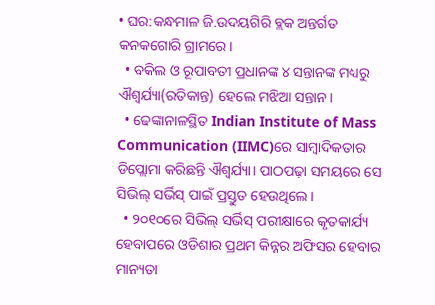• ଘର:କନ୍ଧମାଳ ଜି.ଉଦୟଗିରି ବ୍ଲକ ଅନ୍ତର୍ଗତ କନକଗୋରି ଗ୍ରାମରେ।
  • ବକିଲ ଓ ରୂପାବତୀ ପ୍ରଧାନଙ୍କ ୪ ସନ୍ତାନଙ୍କ ମଧ୍ୟରୁ ଐଶ୍ୱର୍ଯ୍ୟା(ରତିକାନ୍ତ) ହେଲେ ମଝିଆ ସନ୍ତାନ।
  • ଢେଙ୍କାନାଳସ୍ଥିତ Indian Institute of Mass Communication (IIMC)ରେ ସାମ୍ବାଦିକତାର ଡିପ୍ଲୋମା କରିଛନ୍ତି ଐଶ୍ୱର୍ଯ୍ୟା। ପାଠପଢ଼ା ସମୟରେ ସେ ସିଭିଲ୍‌ ସର୍ଭିସ୍‌ ପାଇଁ ପ୍ରସ୍ତୁତ ହେଉଥିଲେ।
  • ୨୦୧୦ରେ ସିଭିଲ୍‌ ସର୍ଭିସ୍‌ ପରୀକ୍ଷାରେ କୃତକାର୍ଯ୍ୟ ହେବାପରେ ଓଡିଶାର ପ୍ରଥମ କିନ୍ନର ଅଫିସର ହେବାର ମାନ୍ୟତା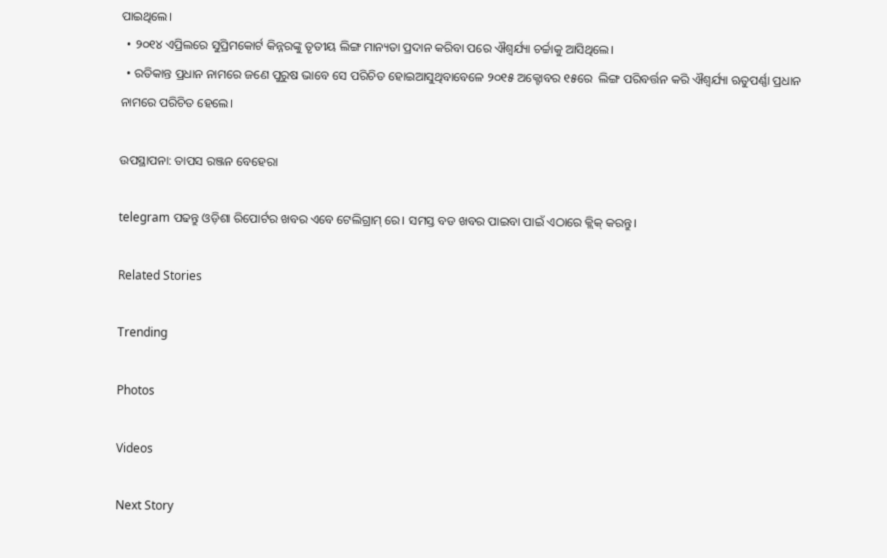ପାଇଥିଲେ।
  • ୨୦୧୪ ଏପ୍ରିଲରେ ସୁପ୍ରିମକୋର୍ଟ କିନ୍ନରଙ୍କୁ ତୃତୀୟ ଲିଙ୍ଗ ମାନ୍ୟତା ପ୍ରଦାନ କରିବା ପରେ ଐଶ୍ୱର୍ଯ୍ୟା ଚର୍ଚ୍ଚାକୁ ଆସିଥିଲେ।
  • ରତିକାନ୍ତ ପ୍ରଧାନ ନାମରେ ଜଣେ ପୁରୁଷ ଭାବେ ସେ ପରିଚିତ ହୋଇଆସୁଥିବାବେଳେ ୨୦୧୫ ଅକ୍ଟୋବର ୧୫ରେ  ଲିଙ୍ଗ ପରିବର୍ତ୍ତନ କରି ଐଶ୍ୱର୍ଯ୍ୟା ଋତୁପର୍ଣ୍ଣା ପ୍ରଧାନ ନାମରେ ପରିଚିତ ହେଲେ।

ଉପସ୍ଥାପନା: ତାପସ ରଞ୍ଜନ ବେହେରା

telegram ପଢନ୍ତୁ ଓଡ଼ିଶା ରିପୋର୍ଟର ଖବର ଏବେ ଟେଲିଗ୍ରାମ୍ ରେ। ସମସ୍ତ ବଡ ଖବର ପାଇବା ପାଇଁ ଏଠାରେ କ୍ଲିକ୍ କରନ୍ତୁ।

Related Stories

Trending

Photos

Videos

Next Story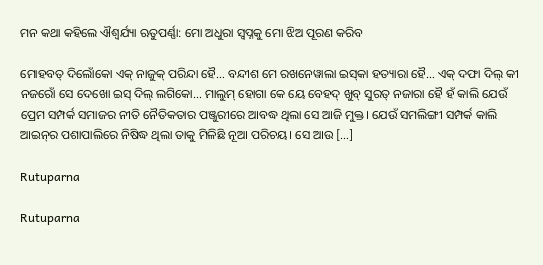ମନ କଥା କହିଲେ ଐଶ୍ୱର୍ଯ୍ୟା ଋତୁପର୍ଣ୍ଣା: ମୋ ଅଧୁରା ସ୍ୱପ୍ନକୁ ମୋ ଝିଅ ପୂରଣ କରିବ

ମୋହବତ୍‌ ଦିଲୋଁକୋ ଏକ୍‌ ନାଜୁକ୍‌ ପରିନ୍ଦା ହୈ… ବନ୍ଦୀଶ ମେ ରଖନେୱାଲା ଇସ୍‌କା ହତ୍ୟାରା ହୈ… ଏକ୍‌‍ ଦଫା ଦିଲ୍‌ କୀ ନଜରୋଁ ସେ ଦେଖୋ ଇସ୍‌ ଦିଲ୍‌ ଲଗିକୋ… ମାଲୁମ୍‌ ହୋଗା କେ ୟେ ବେହଦ୍‌ ଖୁବ୍‌ ସୁରତ୍‌‍ ନଜାରା ହୈ ହଁ କାଲି ଯେଉଁ  ପ୍ରେମ ସମ୍ପର୍କ ସମାଜର ନୀତି ନୈତିକତାର ପଞ୍ଜୁରୀରେ ଆବଦ୍ଧ ଥିଲା ସେ ଆଜି ମୁକ୍ତ। ଯେଉଁ ସମଲିଙ୍ଗୀ ସମ୍ପର୍କ କାଲି ଆଇନ୍‌ର ପଶାପାଲିରେ ନିଷିଦ୍ଧ ଥିଲା ତାକୁ ମିଳିଛି ନୂଆ ପରିଚୟ। ସେ ଆଉ […]

Rutuparna

Rutuparna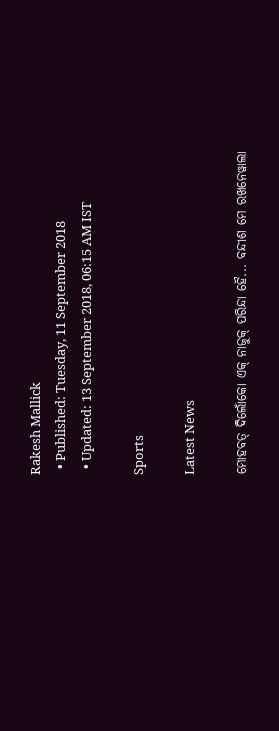Rakesh Mallick
  • Published: Tuesday, 11 September 2018
  • Updated: 13 September 2018, 06:15 AM IST

Sports

Latest News

ମୋହବତ୍‌ ଦିଲୋଁକୋ ଏକ୍‌ ନାଜୁକ୍‌ ପରିନ୍ଦା ହୈ... ବନ୍ଦୀଶ ମେ ରଖନେୱାଲା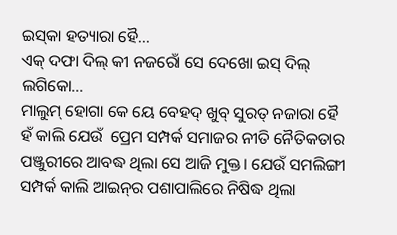ଇସ୍‌କା ହତ୍ୟାରା ହୈ...
ଏକ୍‌‍ ଦଫା ଦିଲ୍‌ କୀ ନଜରୋଁ ସେ ଦେଖୋ ଇସ୍‌ ଦିଲ୍‌ ଲଗିକୋ...
ମାଲୁମ୍‌ ହୋଗା କେ ୟେ ବେହଦ୍‌ ଖୁବ୍‌ ସୁରତ୍‌‍ ନଜାରା ହୈ
ହଁ କାଲି ଯେଉଁ  ପ୍ରେମ ସମ୍ପର୍କ ସମାଜର ନୀତି ନୈତିକତାର ପଞ୍ଜୁରୀରେ ଆବଦ୍ଧ ଥିଲା ସେ ଆଜି ମୁକ୍ତ। ଯେଉଁ ସମଲିଙ୍ଗୀ ସମ୍ପର୍କ କାଲି ଆଇନ୍‌ର ପଶାପାଲିରେ ନିଷିଦ୍ଧ ଥିଲା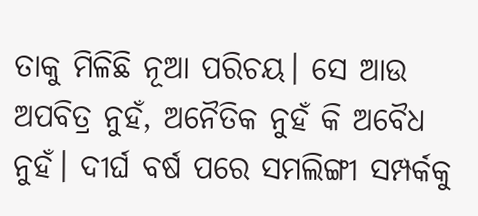ତାକୁ ମିଳିଛି ନୂଆ ପରିଚୟ। ସେ ଆଉ ଅପବିତ୍ର ନୁହଁ, ଅନୈତିକ ନୁହଁ କି ଅବୈଧ ନୁହଁ। ଦୀର୍ଘ ବର୍ଷ ପରେ ସମଲିଙ୍ଗୀ ସମ୍ପର୍କକୁ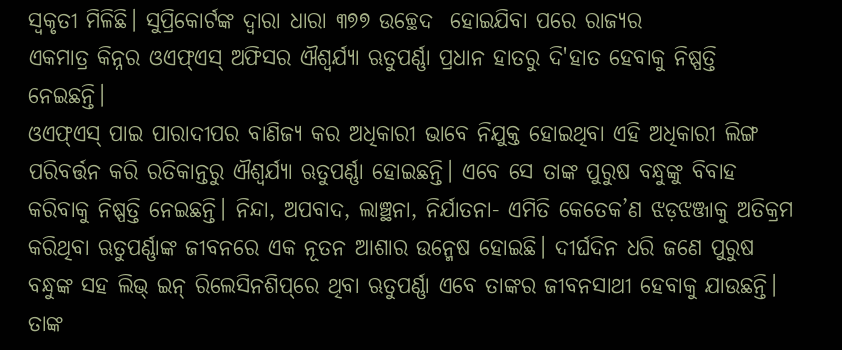ସ୍ୱକୃତୀ ମିଳିଛି। ସୁପ୍ରିକୋର୍ଟଙ୍କ ଦ୍ୱାରା ଧାରା ୩୭୭ ଉଚ୍ଛେଦ  ହୋଇଯିବା ପରେ ରାଜ୍ୟର
ଏକମାତ୍ର କିନ୍ନର ଓଏଫ୍‌ଏସ୍‌ ଅଫିସର ଐଶ୍ୱର୍ଯ୍ୟା ଋତୁପର୍ଣ୍ଣା ପ୍ରଧାନ ହାତରୁ ଦି'ହାତ ହେବାକୁ ନିଷ୍ପତ୍ତି ନେଇଛନ୍ତି।
ଓଏଫ୍‌ଏସ୍‌ ପାଇ ପାରାଦୀପର ବାଣିଜ୍ୟ କର ଅଧିକାରୀ ଭାବେ ନିଯୁକ୍ତ ହୋଇଥିବା ଏହି ଅଧିକାରୀ ଲିଙ୍ଗ ପରିବର୍ତ୍ତନ କରି ରତିକାନ୍ତରୁ ଐଶ୍ୱର୍ଯ୍ୟା ଋତୁପର୍ଣ୍ଣା ହୋଇଛନ୍ତି। ଏବେ ସେ ତାଙ୍କ ପୁରୁଷ ବନ୍ଧୁଙ୍କୁ ବିବାହ କରିବାକୁ ନିଷ୍ପତ୍ତି ନେଇଛନ୍ତି। ନିନ୍ଦା, ଅପବାଦ, ଲାଞ୍ଛନା, ନିର୍ଯାତନା- ଏମିତି କେତେକ’ଣ ଝଡ଼ଝଞ୍ଜାକୁ ଅତିକ୍ରମ କରିଥିବା ଋତୁପର୍ଣ୍ଣାଙ୍କ ଜୀବନରେ ଏକ ନୂତନ ଆଶାର ଉନ୍ମେଷ ହୋଇଛି। ଦୀର୍ଘଦିନ ଧରି ଜଣେ ପୁରୁଷ ବନ୍ଧୁଙ୍କ ସହ ଲିଭ୍‌ ଇନ୍‌ ରିଲେସିନଶିପ୍‌ରେ ଥିବା ଋତୁପର୍ଣ୍ଣା ଏବେ ତାଙ୍କର ଜୀବନସାଥୀ ହେବାକୁ ଯାଉଛନ୍ତି।
ତାଙ୍କ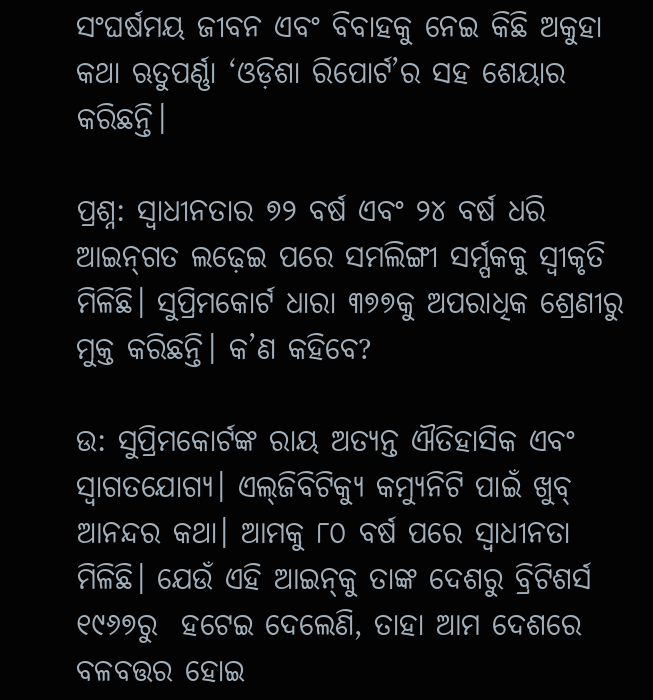ସଂଘର୍ଷମୟ ଜୀବନ ଏବଂ ବିବାହକୁ ନେଇ କିଛି ଅକୁହା କଥା ଋତୁପର୍ଣ୍ଣା ‘ଓଡ଼ିଶା ରିପୋର୍ଟ’ର ସହ ଶେୟାର କରିଛନ୍ତି।

ପ୍ରଶ୍ନ: ସ୍ୱାଧୀନତାର ୭୨ ବର୍ଷ ଏବଂ ୨୪ ବର୍ଷ ଧରି ଆଇନ୍‌ଗତ ଲଢ଼େଇ ପରେ ସମଲିଙ୍ଗୀ ସର୍ମ୍ପକକୁ ସ୍ୱୀକୃତି ମିଳିଛି। ସୁପ୍ରିମକୋର୍ଟ ଧାରା ୩୭୭କୁ ଅପରାଧିକ ଶ୍ରେଣୀରୁ ମୁକ୍ତ କରିଛନ୍ତି। କ’ଣ କହିବେ?

ଉ: ସୁପ୍ରିମକୋର୍ଟଙ୍କ ରାୟ ଅତ୍ୟନ୍ତ ଐତିହାସିକ ଏବଂ ସ୍ୱାଗତଯୋଗ୍ୟ। ଏଲ୍‌ଜିବିଟିକ୍ୟୁ କମ୍ୟୁନିଟି ପାଇଁ ଖୁବ୍‌‍ ଆନନ୍ଦର କଥା। ଆମକୁ ୮୦ ବର୍ଷ ପରେ ସ୍ୱାଧୀନତା ମିଳିଛି। ଯେଉଁ ଏହି ଆଇନ୍‌କୁ ତାଙ୍କ ଦେଶରୁ ବ୍ରିଟିଶର୍ସ ୧୯୬୭ରୁ  ହଟେଇ ଦେଲେଣି, ତାହା ଆମ ଦେଶରେ ବଳବତ୍ତର ହୋଇ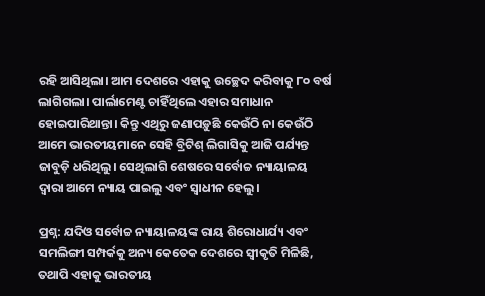ରହି ଆସିଥିଲା। ଆମ ଦେଶରେ ଏହାକୁ ଉଚ୍ଛେଦ କରିବାକୁ ୮୦ ବର୍ଷ ଲାଗିଗଲା। ପାର୍ଲାମେଣ୍ଟ ଚାହିଁଥିଲେ ଏହାର ସମାଧାନ ହୋଇପାରିଥାନ୍ତା। କିନ୍ତୁ ଏଥିରୁ ଜଣାପଡ଼ୁଛି କେଉଁଠି ନା କେଉଁଠି ଆମେ ଭାରତୀୟମାନେ ସେହି ବ୍ରିଟିଶ୍ ଲିଗାସିକୁ ଆଜି ପର୍ଯ୍ୟନ୍ତ ଜାବୁଡ଼ି ଧରିଥିଲୁ। ସେଥିଲାଗି ଶେଷରେ ସର୍ବୋଚ୍ଚ ନ୍ୟାୟାଳୟ ଦ୍ୱାରା ଆମେ ନ୍ୟାୟ ପାଇଲୁ ଏବଂ ସ୍ୱାଧୀନ ହେଲୁ।

ପ୍ରଶ୍ନ: ଯଦିଓ ସର୍ବୋଚ୍ଚ ନ୍ୟାୟାଳୟଙ୍କ ରାୟ ଶିରୋଧାର୍ଯ୍ୟ ଏବଂ ସମଲିଙ୍ଗୀ ସମ୍ପର୍କକୁ ଅନ୍ୟ କେତେକ ଦେଶରେ ସ୍ବୀକୃତି ମିଳିଛି, ତଥାପି ଏହାକୁ ଭାରତୀୟ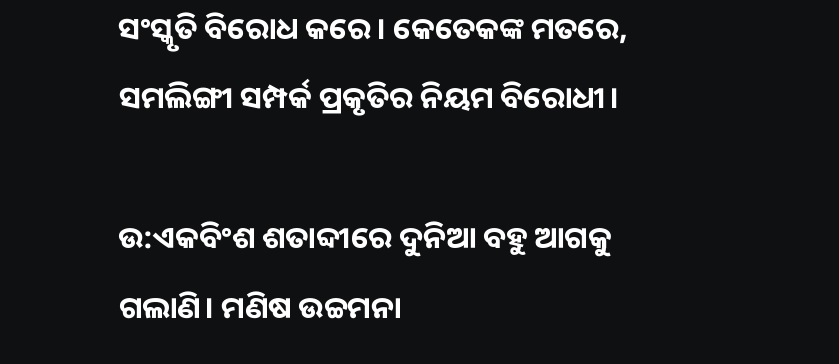ସଂସ୍କୃତି ବିରୋଧ କରେ। କେତେକଙ୍କ ମତରେ, ସମଲିଙ୍ଗୀ ସମ୍ପର୍କ ପ୍ରକୃତିର ନିୟମ ବିରୋଧୀ।

ଉ:ଏକବିଂଶ ଶତାବ୍ଦୀରେ ଦୁନିଆ ବହୁ ଆଗକୁ ଗଲାଣି। ମଣିଷ ଉଚ୍ଚମନା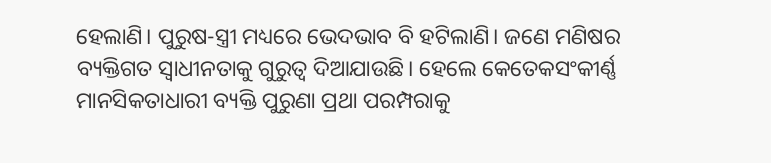ହେଲାଣି। ପୁରୁଷ-ସ୍ତ୍ରୀ ମଧ୍ୟରେ ଭେଦଭାବ ବି ହଟିଲାଣି। ଜଣେ ମଣିଷର ବ୍ୟକ୍ତିଗତ ସ୍ୱାଧୀନତାକୁ ଗୁରୁତ୍ୱ ଦିଆଯାଉଛି। ହେଲେ କେତେକସଂକୀର୍ଣ୍ଣ ମାନସିକତାଧାରୀ ବ୍ୟକ୍ତି ପୁରୁଣା ପ୍ରଥା ପରମ୍ପରାକୁ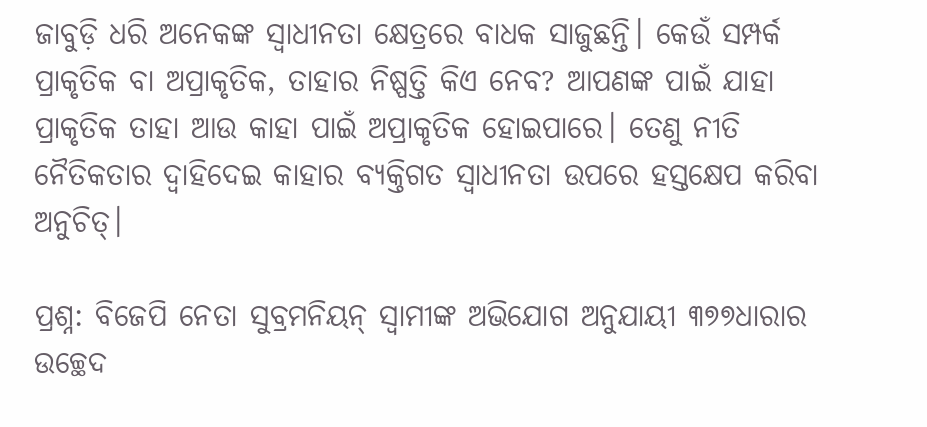ଜାବୁଡ଼ି ଧରି ଅନେକଙ୍କ ସ୍ୱାଧୀନତା କ୍ଷେତ୍ରରେ ବାଧକ ସାଜୁଛନ୍ତି। କେଉଁ ସମ୍ପର୍କ ପ୍ରାକୃତିକ ବା ଅପ୍ରାକୃତିକ, ତାହାର ନିଷ୍ପତ୍ତି କିଏ ନେବ? ଆପଣଙ୍କ ପାଇଁ ଯାହା ପ୍ରାକୃତିକ ତାହା ଆଉ କାହା ପାଇଁ ଅପ୍ରାକୃତିକ ହୋଇପାରେ। ତେଣୁ ନୀତି ନୈତିକତାର ଦ୍ୱାହିଦେଇ କାହାର ବ୍ୟକ୍ତିଗତ ସ୍ୱାଧୀନତା ଉପରେ ହସ୍ତକ୍ଷେପ କରିବା ଅନୁଚିତ୍‌।

ପ୍ରଶ୍ନ: ବିଜେପି ନେତା ସୁବ୍ରମନିୟନ୍‌ ସ୍ୱାମୀଙ୍କ ଅଭିଯୋଗ ଅନୁଯାୟୀ ୩୭୭ଧାରାର ଉଚ୍ଛେଦ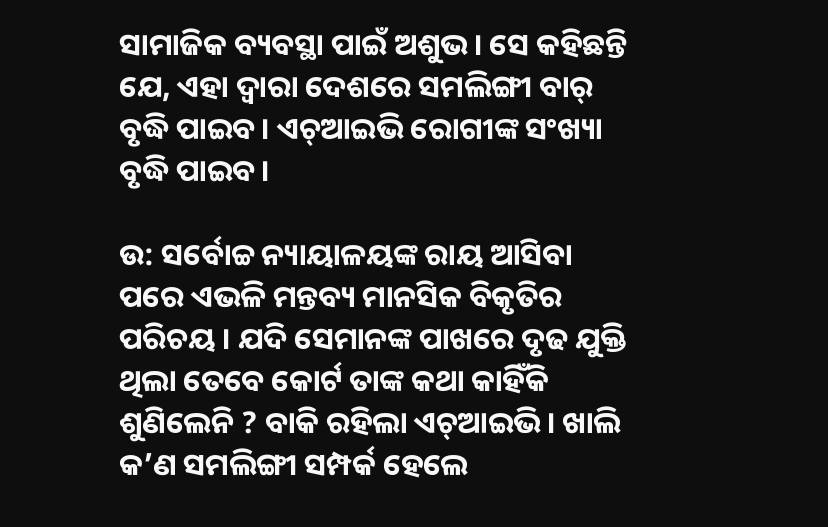ସାମାଜିକ ବ୍ୟବସ୍ଥା ପାଇଁ ଅଶୁଭ। ସେ କହିଛନ୍ତି ଯେ, ଏହା ଦ୍ୱାରା ଦେଶରେ ସମଲିଙ୍ଗୀ ବାର୍‌ ବୃଦ୍ଧି ପାଇବ। ଏଚ୍‌‍ଆଇଭି ରୋଗୀଙ୍କ ସଂଖ୍ୟା ବୃଦ୍ଧି ପାଇବ।

ଉ: ସର୍ବୋଚ୍ଚ ନ୍ୟାୟାଳୟଙ୍କ ରାୟ ଆସିବା ପରେ ଏଭଳି ମନ୍ତବ୍ୟ ମାନସିକ ବିକୃତିର ପରିଚୟ । ଯଦି ସେମାନଙ୍କ ପାଖରେ ଦୃଢ ଯୁକ୍ତି ଥିଲା ତେବେ କୋର୍ଟ ତାଙ୍କ କଥା କାହିଁକି ଶୁଣିଲେନି ? ବାକି ରହିଲା ଏଚ୍‌‍ଆଇଭି। ଖାଲି କ’ଣ ସମଲିଙ୍ଗୀ ସମ୍ପର୍କ ହେଲେ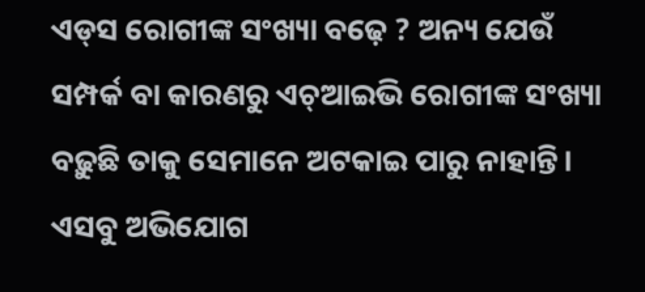ଏଡ୍‌ସ ରୋଗୀଙ୍କ ସଂଖ୍ୟା ବଢ଼େ ? ଅନ୍ୟ ଯେଉଁ ସମ୍ପର୍କ ବା କାରଣରୁ ଏଚ୍‌ଆଇଭି ରୋଗୀଙ୍କ ସଂଖ୍ୟା ବଢ଼ୁଛି ତାକୁ ସେମାନେ ଅଟକାଇ ପାରୁ ନାହାନ୍ତି। ଏସବୁ ଅଭିଯୋଗ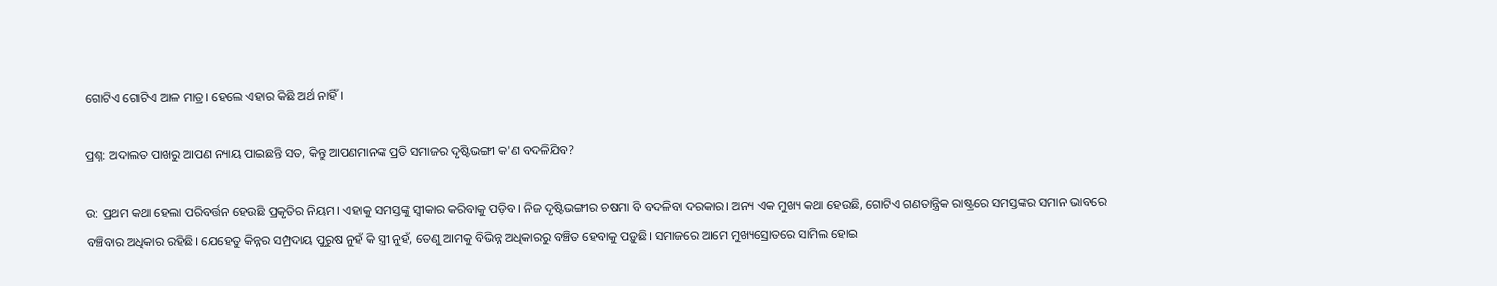ଗୋଟିଏ ଗୋଟିଏ ଆଳ ମାତ୍ର। ହେଲେ ଏହାର କିଛି ଅର୍ଥ ନାହିଁ।

ପ୍ରଶ୍ନ: ଅଦାଲତ ପାଖରୁ ଆପଣ ନ୍ୟାୟ ପାଇଛନ୍ତି ସତ, କିନ୍ତୁ ଆପଣମାନଙ୍କ ପ୍ରତି ସମାଜର ଦୃଷ୍ଟିଭଙ୍ଗୀ କ'ଣ ବଦଳିଯିବ?

ଉ: ପ୍ରଥମ କଥା ହେଲା ପରିବର୍ତ୍ତନ ହେଉଛି ପ୍ରକୃତିର ନିୟମ। ଏହାକୁ ସମସ୍ତଙ୍କୁ ସ୍ୱୀକାର କରିବାକୁ ପଡ଼ିବ। ନିଜ ଦୃଷ୍ଟିଭଙ୍ଗୀର ଚଷମା ବି ବଦଳିବା ଦରକାର। ଅନ୍ୟ ଏକ ମୁଖ୍ୟ କଥା ହେଉଛି, ଗୋଟିଏ ଗଣତାନ୍ତ୍ରିକ ରାଷ୍ଟ୍ରରେ ସମସ୍ତଙ୍କର ସମାନ ଭାବରେ ବଞ୍ଚିବାର ଅଧିକାର ରହିଛି। ଯେହେତୁ କିନ୍ନର ସମ୍ପ୍ରଦାୟ ପୁରୁଷ ନୁହଁ କି ସ୍ତ୍ରୀ ନୁହଁ, ତେଣୁ ଆମକୁ ବିଭିନ୍ନ ଅଧିକାରରୁ ବଞ୍ଚିତ ହେବାକୁ ପଡ଼ୁଛି। ସମାଜରେ ଆମେ ମୁଖ୍ୟସ୍ରୋତରେ ସାମିଲ ହୋଇ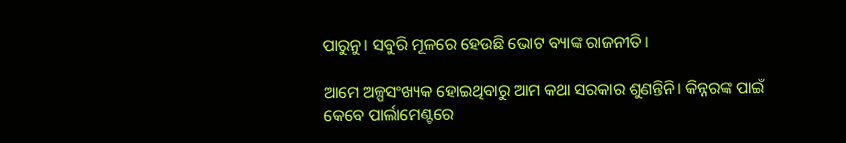ପାରୁନୁ। ସବୁରି ମୂଳରେ ହେଉଛି ଭୋଟ ବ୍ୟାଙ୍କ ରାଜନୀତି।

ଆମେ ଅଳ୍ପସଂଖ୍ୟକ ହୋଇଥିବାରୁ ଆମ କଥା ସରକାର ଶୁଣନ୍ତିନି। କିନ୍ନରଙ୍କ ପାଇଁ କେବେ ପାର୍ଲାମେଣ୍ଟରେ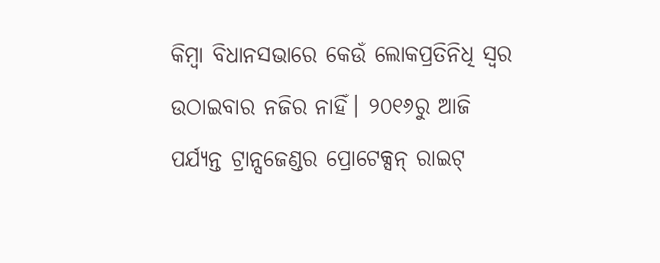କିମ୍ବା ବିଧାନସଭାରେ କେଉଁ ଲୋକପ୍ରତିନିଧି ସ୍ୱର ଉଠାଇବାର ନଜିର ନାହିଁ। ୨୦୧୬ରୁ ଆଜି ପର୍ଯ୍ୟନ୍ତ ଟ୍ରାନ୍ସଜେଣ୍ଡର ପ୍ରୋଟେକ୍ସନ୍‌‍ ରାଇଟ୍‌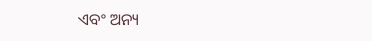ଏବଂ ଅନ୍ୟ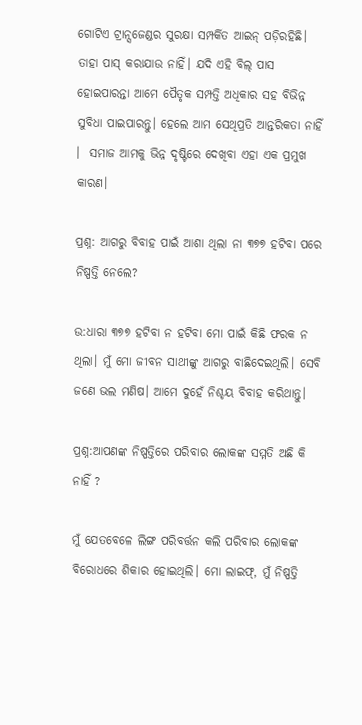ଗୋଟିଏ ଟ୍ରାନ୍ସଜେଣ୍ଡର ସୁରକ୍ଷା ସମ୍ପର୍କିତ ଆଇନ୍‌‍ ପଡ଼ିରହିଛି। ତାହା ପାସ୍‌ କରାଯାଉ ନାହିଁ। ଯଦି ଏହି ବିଲ୍‌‍ ପାସ ହୋଇପାରନ୍ତା ଆମେ ପୈତୃକ ସମ୍ପତ୍ତି ଅଧିକାର ସହ ବିଭିନ୍ନ ସୁବିଧା ପାଇପାରନ୍ତୁ। ହେଲେ ଆମ ସେଥିପ୍ରତି ଆନ୍ତରିକତା ନାହିଁ ।  ସମାଜ ଆମକୁ ଭିନ୍ନ ଦୃଷ୍ଟିରେ ଦେଖିବା ଏହା ଏକ ପ୍ରମୁଖ କାରଣ।

ପ୍ରଶ୍ନ: ଆଗରୁ ବିବାହ ପାଇଁ ଆଶା ଥିଲା ନା ୩୭୭ ହଟିବା ପରେ ନିଷ୍ପତ୍ତି ନେଲେ?

ଉ:ଧାରା ୩୭୭ ହଟିବା ନ ହଟିବା ମୋ ପାଇଁ କିଛି ଫରକ ନ ଥିଲା। ମୁଁ ମୋ ଜୀବନ ସାଥୀଙ୍କୁ ଆଗରୁ ବାଛିଦେଇଥିଲି। ସେବି ଜଣେ ଭଲ ମଣିଷ। ଆମେ ଦୁହେଁ ନିଶ୍ଚୟ ବିବାହ କରିଥାନ୍ତୁ।

ପ୍ରଶ୍ନ:ଆପଣଙ୍କ ନିଷ୍ପତ୍ତିରେ ପରିବାର ଲୋକଙ୍କ ସମ୍ମତି ଅଛି କି ନାହିଁ ?

ମୁଁ ଯେତବେଳେ ଲିଙ୍ଗ ପରିବର୍ତ୍ତନ କଲି ପରିବାର ଲୋକଙ୍କ ବିରୋଧରେ ଶିକାର ହୋଇଥିଲି। ମୋ ଲାଇଫ୍‌, ମୁଁ ନିଷ୍ପତ୍ତି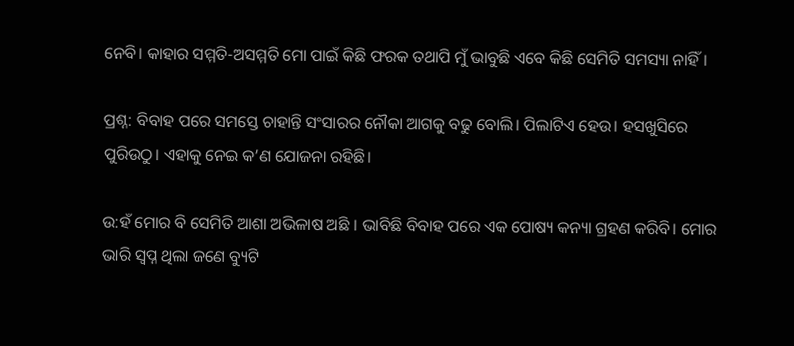ନେବି। କାହାର ସମ୍ମତି-ଅସମ୍ମତି ମୋ ପାଇଁ କିଛି ଫରକ ତଥାପି ମୁଁ ଭାବୁଛି ଏବେ କିଛି ସେମିତି ସମସ୍ୟା ନାହିଁ।

ପ୍ରଶ୍ନ: ବିବାହ ପରେ ସମସ୍ତେ ଚାହାନ୍ତି ସଂସାରର ନୌକା ଆଗକୁ ବଢୁ ବୋଲି। ପିଲାଟିଏ ହେଉ। ହସଖୁସିରେ ପୁରିଉଠୁ। ଏହାକୁ ନେଇ କ’ଣ ଯୋଜନା ରହିଛି।

ଉ:ହଁ ମୋର ବି ସେମିତି ଆଶା ଅଭିଳାଷ ଅଛି । ଭାବିଛି ବିବାହ ପରେ ଏକ ପୋଷ୍ୟ କନ୍ୟା ଗ୍ରହଣ କରିବି। ମୋର ଭାରି ସ୍ୱପ୍ନ ଥିଲା ଜଣେ ବ୍ୟୁଟି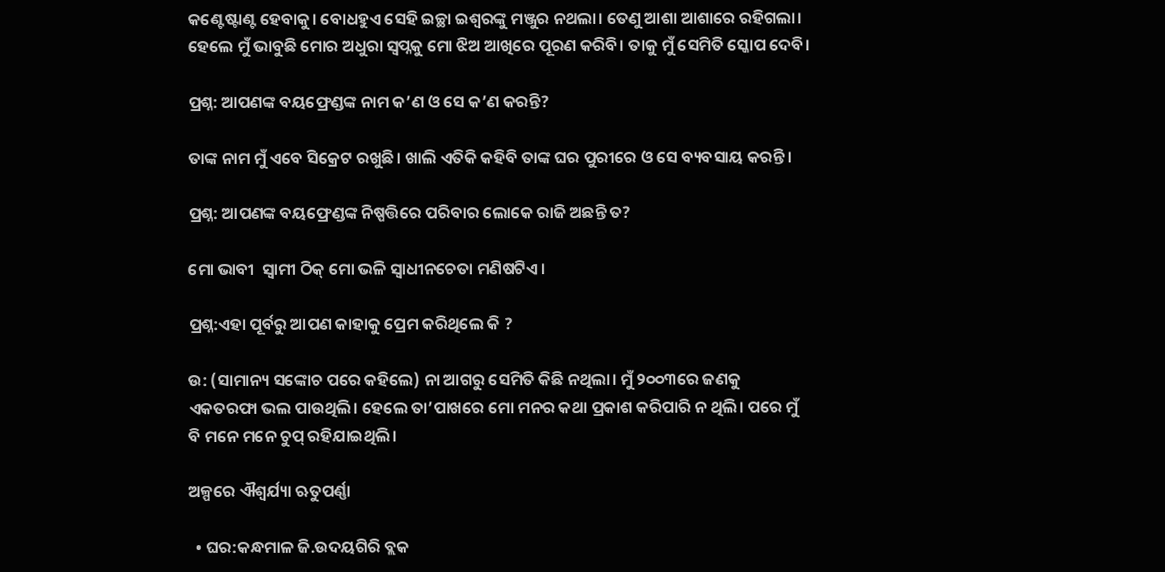କଣ୍ଟେଷ୍ଟାଣ୍ଟ ହେବାକୁ। ବୋଧହୁଏ ସେହି ଇଚ୍ଛା ଇଶ୍ୱରଙ୍କୁ ମଞ୍ଜୁର ନଥଲା। ତେଣୁ ଆଶା ଆଶାରେ ରହିଗଲା। ହେଲେ ମୁଁ ଭାବୁଛି ମୋର ଅଧୁରା ସ୍ୱପ୍ନକୁ ମୋ ଝିଅ ଆଖିରେ ପୂରଣ କରିବି। ତାକୁ ମୁଁ ସେମିତି ସ୍କୋପ ଦେବି।

ପ୍ରଶ୍ନ: ଆପଣଙ୍କ ବୟଫ୍ରେଣ୍ଡଙ୍କ ନାମ କ’ଣ ଓ ସେ କ’ଣ କରନ୍ତି?

ତାଙ୍କ ନାମ ମୁଁ ଏବେ ସିକ୍ରେଟ ରଖୁଛି। ଖାଲି ଏତିକି କହିବି ତାଙ୍କ ଘର ପୁରୀରେ ଓ ସେ ବ୍ୟବସାୟ କରନ୍ତି।

ପ୍ରଶ୍ନ: ଆପଣଙ୍କ ବୟଫ୍ରେଣ୍ଡଙ୍କ ନିଷ୍ପତ୍ତିରେ ପରିବାର ଲୋକେ ରାଜି ଅଛନ୍ତି ତ?

ମୋ ଭାବୀ  ସ୍ଵାମୀ ଠିକ୍‌‍ ମୋ ଭଳି ସ୍ୱାଧୀନଚେତା ମଣିଷଟିଏ।

ପ୍ରଶ୍ନ:ଏହା ପୂର୍ବରୁ ଆପଣ କାହାକୁ ପ୍ରେମ କରିଥିଲେ କି ?

ଉ: (ସାମାନ୍ୟ ସଙ୍କୋଚ ପରେ କହିଲେ) ନା ଆଗରୁ ସେମିତି କିଛି ନଥିଲା। ମୁଁ ୨୦୦୩ରେ ଜଣକୁ ଏକତରଫା ଭଲ ପାଉଥିଲି। ହେଲେ ତା’ପାଖରେ ମୋ ମନର କଥା ପ୍ରକାଶ କରିପାରି ନ ଥିଲି। ପରେ ମୁଁ ବି ମନେ ମନେ ଚୁପ୍‌ ରହିଯାଇଥିଲି।

ଅଳ୍ପରେ ଐଶ୍ୱର୍ଯ୍ୟା ଋତୁପର୍ଣ୍ଣା

  • ଘର:କନ୍ଧମାଳ ଜି.ଉଦୟଗିରି ବ୍ଲକ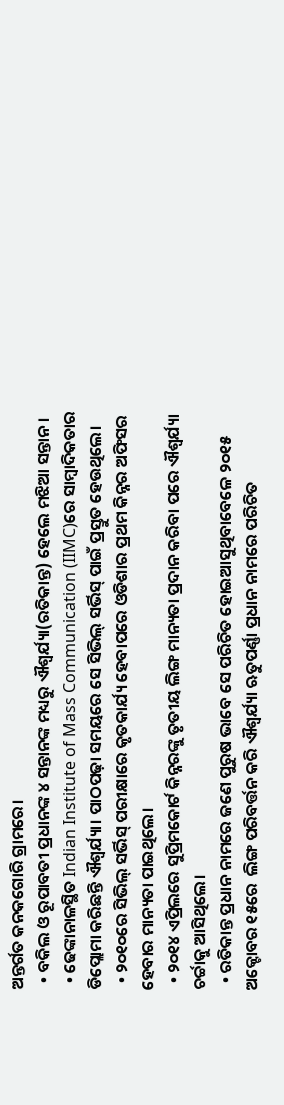ଅନ୍ତର୍ଗତ କନକଗୋରି ଗ୍ରାମରେ।
  • ବକିଲ ଓ ରୂପାବତୀ ପ୍ରଧାନଙ୍କ ୪ ସନ୍ତାନଙ୍କ ମଧ୍ୟରୁ ଐଶ୍ୱର୍ଯ୍ୟା(ରତିକାନ୍ତ) ହେଲେ ମଝିଆ ସନ୍ତାନ।
  • ଢେଙ୍କାନାଳସ୍ଥିତ Indian Institute of Mass Communication (IIMC)ରେ ସାମ୍ବାଦିକତାର ଡିପ୍ଲୋମା କରିଛନ୍ତି ଐଶ୍ୱର୍ଯ୍ୟା। ପାଠପଢ଼ା ସମୟରେ ସେ ସିଭିଲ୍‌ ସର୍ଭିସ୍‌ ପାଇଁ ପ୍ରସ୍ତୁତ ହେଉଥିଲେ।
  • ୨୦୧୦ରେ ସିଭିଲ୍‌ ସର୍ଭିସ୍‌ ପରୀକ୍ଷାରେ କୃତକାର୍ଯ୍ୟ ହେବାପରେ ଓଡିଶାର ପ୍ରଥମ କିନ୍ନର ଅଫିସର ହେବାର ମାନ୍ୟତା ପାଇଥିଲେ।
  • ୨୦୧୪ ଏପ୍ରିଲରେ ସୁପ୍ରିମକୋର୍ଟ କିନ୍ନରଙ୍କୁ ତୃତୀୟ ଲିଙ୍ଗ ମାନ୍ୟତା ପ୍ରଦାନ କରିବା ପରେ ଐଶ୍ୱର୍ଯ୍ୟା ଚର୍ଚ୍ଚାକୁ ଆସିଥିଲେ।
  • ରତିକାନ୍ତ ପ୍ରଧାନ ନାମରେ ଜଣେ ପୁରୁଷ ଭାବେ ସେ ପରିଚିତ ହୋଇଆସୁଥିବାବେଳେ ୨୦୧୫ ଅକ୍ଟୋବର ୧୫ରେ  ଲିଙ୍ଗ ପରିବର୍ତ୍ତନ କରି ଐଶ୍ୱର୍ଯ୍ୟା ଋତୁପର୍ଣ୍ଣା ପ୍ରଧାନ ନାମରେ ପରିଚିତ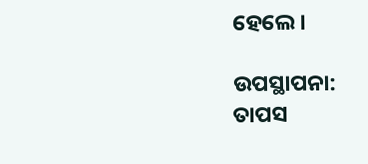ହେଲେ।

ଉପସ୍ଥାପନା: ତାପସ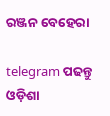ରଞ୍ଜନ ବେହେରା

telegram ପଢନ୍ତୁ ଓଡ଼ିଶା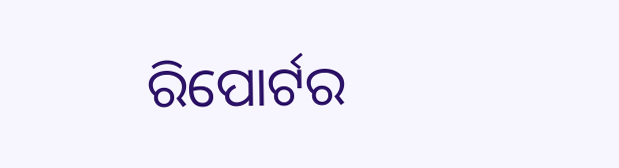ରିପୋର୍ଟର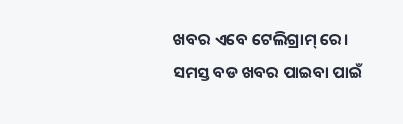ଖବର ଏବେ ଟେଲିଗ୍ରାମ୍ ରେ। ସମସ୍ତ ବଡ ଖବର ପାଇବା ପାଇଁ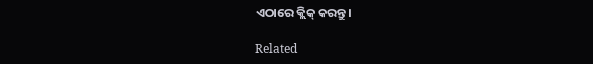ଏଠାରେ କ୍ଲିକ୍ କରନ୍ତୁ।

Related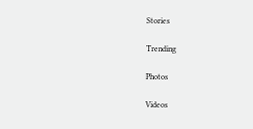Stories

Trending

Photos

Videos